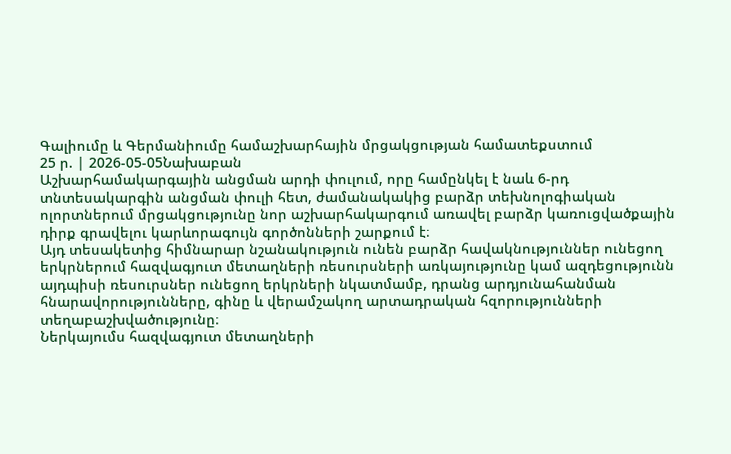Գալիումը և Գերմանիումը համաշխարհային մրցակցության համատեքստում
25 ր. | 2026-05-05Նախաբան
Աշխարհամակարգային անցման արդի փուլում, որը համընկել է նաև 6-րդ տնտեսակարգին անցման փուլի հետ, ժամանակակից բարձր տեխնոլոգիական ոլորտներում մրցակցությունը նոր աշխարհակարգում առավել բարձր կառուցվածքային դիրք գրավելու կարևորագույն գործոնների շարքում է։
Այդ տեսակետից հիմնարար նշանակություն ունեն բարձր հավակնություններ ունեցող երկրներում հազվագյուտ մետաղների ռեսուրսների առկայությունը կամ ազդեցությունն այդպիսի ռեսուրսներ ունեցող երկրների նկատմամբ, դրանց արդյունահանման հնարավորությունները, գինը և վերամշակող արտադրական հզորությունների տեղաբաշխվածությունը։
Ներկայումս հազվագյուտ մետաղների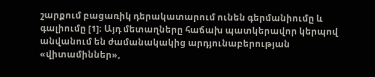շարքում բացառիկ դերակատարում ունեն գերմանիումը և գալիումը [1]։ Այդ մետաղները հաճախ պատկերավոր կերպով անվանում են ժամանակակից արդյունաբերության «վիտամիններ»,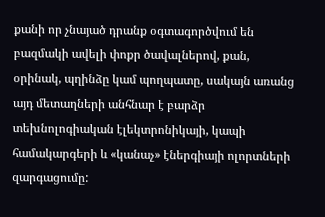քանի որ չնայած դրանք օգտագործվում են բազմակի ավելի փոքր ծավալներով, քան, օրինակ, պղինձը կամ պողպատը, սակայն առանց այդ մետաղների անհնար է բարձր տեխնոլոգիական էլեկտրոնիկայի, կապի համակարգերի և «կանաչ» էներգիայի ոլորտների զարգացումը: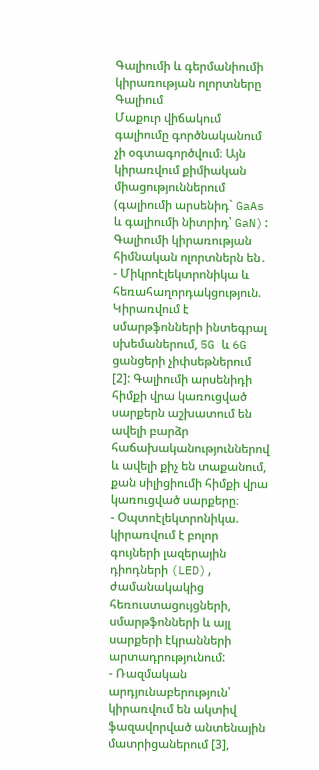Գալիումի և գերմանիումի կիրառության ոլորտները
Գալիում
Մաքուր վիճակում գալիումը գործնականում չի օգտագործվում։ Այն կիրառվում քիմիական միացություններում (գալիումի արսենիդ` GaAs և գալիումի նիտրիդ՝ GaN): Գալիումի կիրառության հիմնական ոլորտներն են․
- Միկրոէլեկտրոնիկա և հեռահաղորդակցություն. Կիրառվում է սմարթֆոնների ինտեգրալ սխեմաներում, 5G և 6G ցանցերի չիփսեթներում [2]: Գալիումի արսենիդի հիմքի վրա կառուցված սարքերն աշխատում են ավելի բարձր հաճախականություններով և ավելի քիչ են տաքանում, քան սիլիցիումի հիմքի վրա կառուցված սարքերը։
- Օպտոէլեկտրոնիկա. կիրառվում է բոլոր գույների լազերային դիոդների (LED), ժամանակակից հեռուստացույցների, սմարթֆոնների և այլ սարքերի էկրանների արտադրությունում:
- Ռազմական արդյունաբերություն՝ կիրառվում են ակտիվ ֆազավորված անտենային մատրիցաներում [3],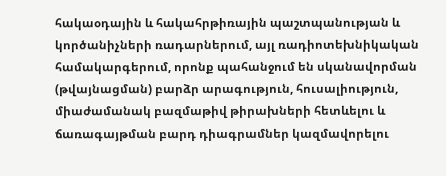հակաօդային և հակահրթիռային պաշտպանության և կործանիչների ռադարներում, այլ ռադիոտեխնիկական համակարգերում, որոնք պահանջում են սկանավորման (թվայնացման) բարձր արագություն, հուսալիություն, միաժամանակ բազմաթիվ թիրախների հետևելու և ճառագայթման բարդ դիագրամներ կազմավորելու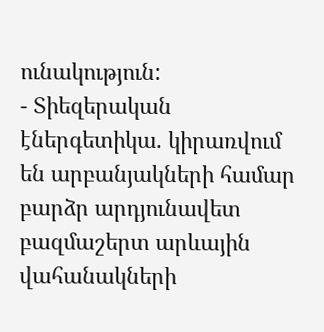ունակություն:
- Տիեզերական էներգետիկա. կիրառվում են արբանյակների համար բարձր արդյունավետ բազմաշերտ արևային վահանակների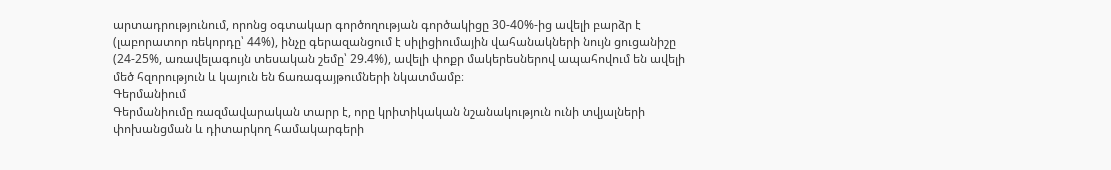արտադրությունում, որոնց օգտակար գործողության գործակիցը 30-40%-ից ավելի բարձր է (լաբորատոր ռեկորդը՝ 44%), ինչը գերազանցում է սիլիցիումային վահանակների նույն ցուցանիշը (24-25%, առավելագույն տեսական շեմը՝ 29.4%), ավելի փոքր մակերեսներով ապահովում են ավելի մեծ հզորություն և կայուն են ճառագայթումների նկատմամբ։
Գերմանիում
Գերմանիումը ռազմավարական տարր է, որը կրիտիկական նշանակություն ունի տվյալների փոխանցման և դիտարկող համակարգերի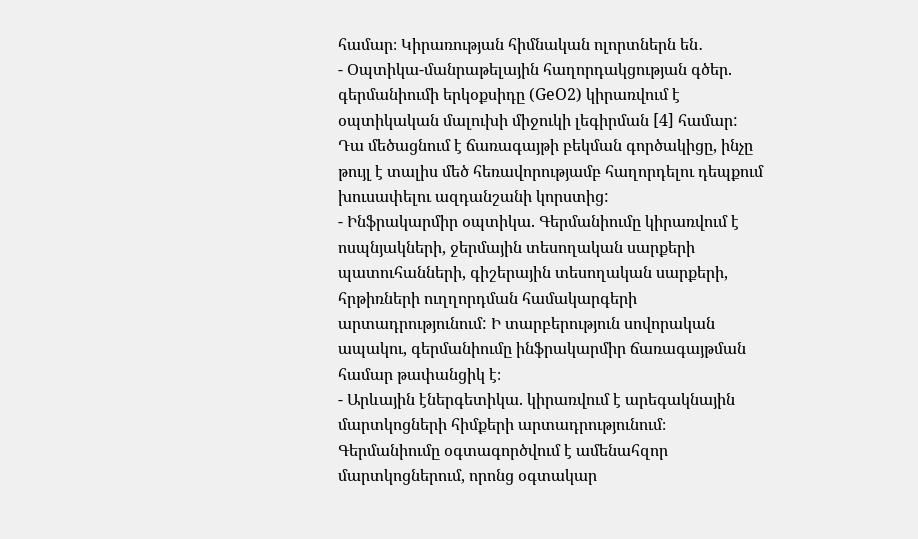համար։ Կիրառության հիմնական ոլորտներն են․
- Օպտիկա-մանրաթելային հաղորդակցության գծեր. գերմանիումի երկօքսիդը (GeO2) կիրառվում է օպտիկական մալուխի միջուկի լեգիրման [4] համար: Դա մեծացնում է ճառագայթի բեկման գործակիցը, ինչը թույլ է տալիս մեծ հեռավորությամբ հաղորդելու դեպքում խուսափելու ազդանշանի կորստից:
- Ինֆրակարմիր օպտիկա. Գերմանիումը կիրառվում է ոսպնյակների, ջերմային տեսողական սարքերի պատուհանների, գիշերային տեսողական սարքերի, հրթիռների ուղղորդման համակարգերի արտադրությունում: Ի տարբերություն սովորական ապակու, գերմանիումը ինֆրակարմիր ճառագայթման համար թափանցիկ է։
- Արևային էներգետիկա. կիրառվում է արեգակնային մարտկոցների հիմքերի արտադրությունում։ Գերմանիումը օգտագործվում է ամենահզոր մարտկոցներում, որոնց օգտակար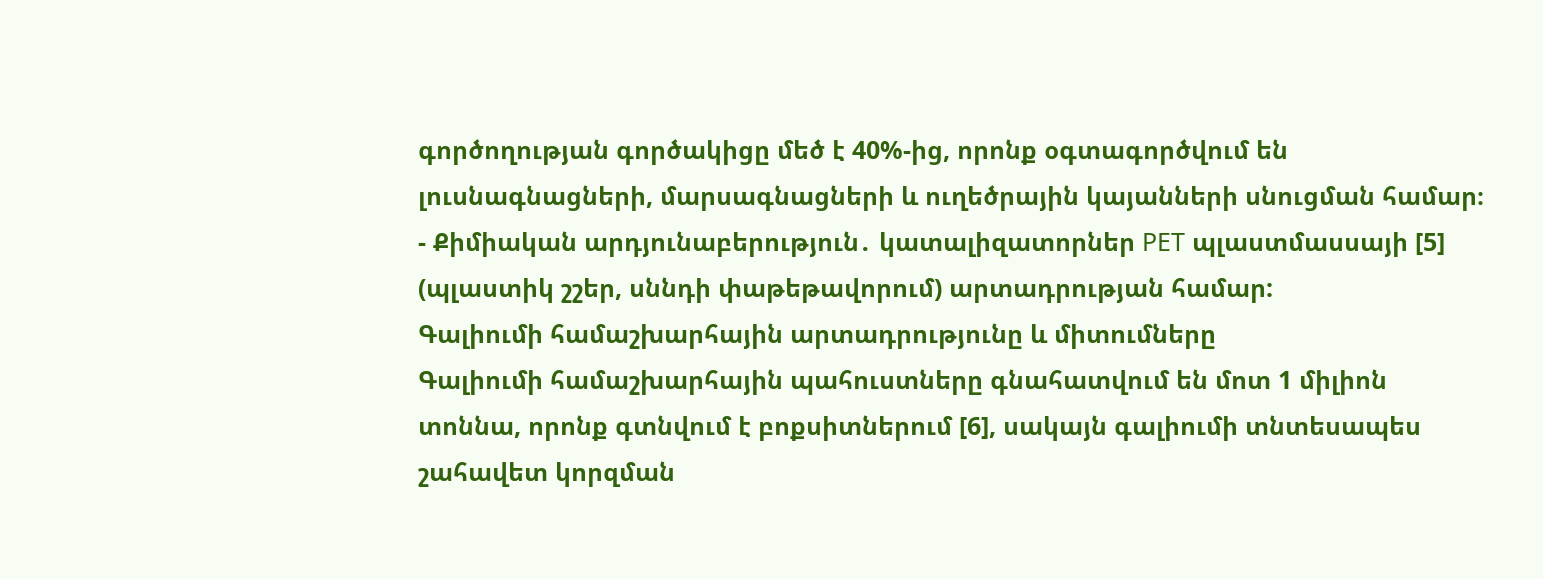գործողության գործակիցը մեծ է 40%-ից, որոնք օգտագործվում են լուսնագնացների, մարսագնացների և ուղեծրային կայանների սնուցման համար։
- Քիմիական արդյունաբերություն․ կատալիզատորներ PET պլաստմասսայի [5] (պլաստիկ շշեր, սննդի փաթեթավորում) արտադրության համար:
Գալիումի համաշխարհային արտադրությունը և միտումները
Գալիումի համաշխարհային պահուստները գնահատվում են մոտ 1 միլիոն տոննա, որոնք գտնվում է բոքսիտներում [6], սակայն գալիումի տնտեսապես շահավետ կորզման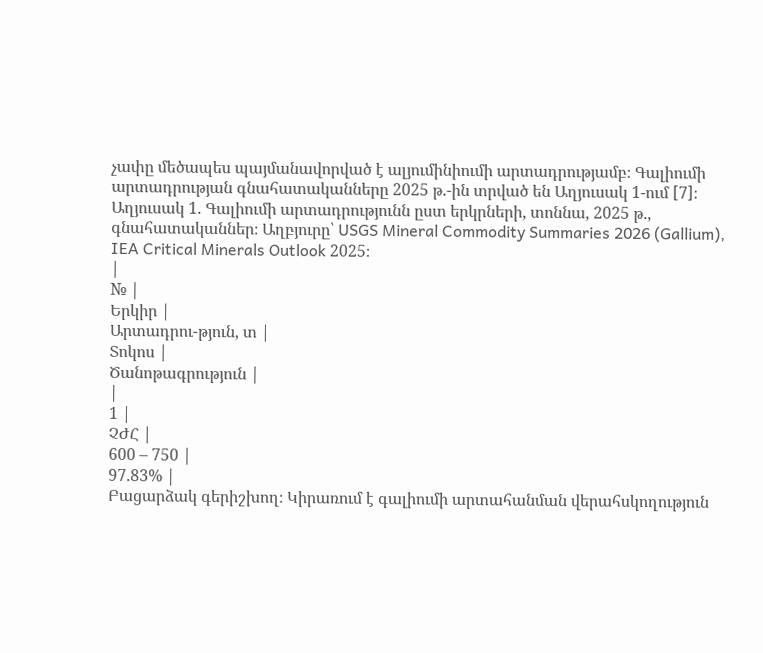չափը մեծապես պայմանավորված է ալյումինիումի արտադրությամբ։ Գալիումի արտադրության գնահատականները 2025 թ.-ին տրված են Աղյուսակ 1-ում [7]։
Աղյուսակ 1. Գալիումի արտադրությունն ըստ երկրների, տոննա, 2025 թ., գնահատականներ։ Աղբյուրը՝ USGS Mineral Commodity Summaries 2026 (Gallium), IEA Critical Minerals Outlook 2025։
|
№ |
Երկիր |
Արտադրու-թյուն, տ |
Տոկոս |
Ծանոթագրություն |
|
1 |
ՉԺՀ |
600 – 750 |
97.83% |
Բացարձակ գերիշխող։ Կիրառում է գալիումի արտահանման վերահսկողություն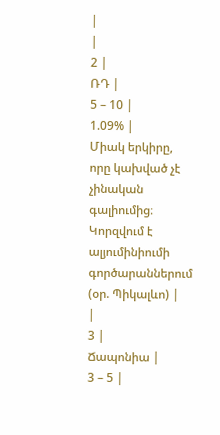|
|
2 |
ՌԴ |
5 – 10 |
1.09% |
Միակ երկիրը, որը կախված չէ չինական գալիումից։ Կորզվում է ալյումինիումի գործարաններում (օր. Պիկալևո) |
|
3 |
Ճապոնիա |
3 – 5 |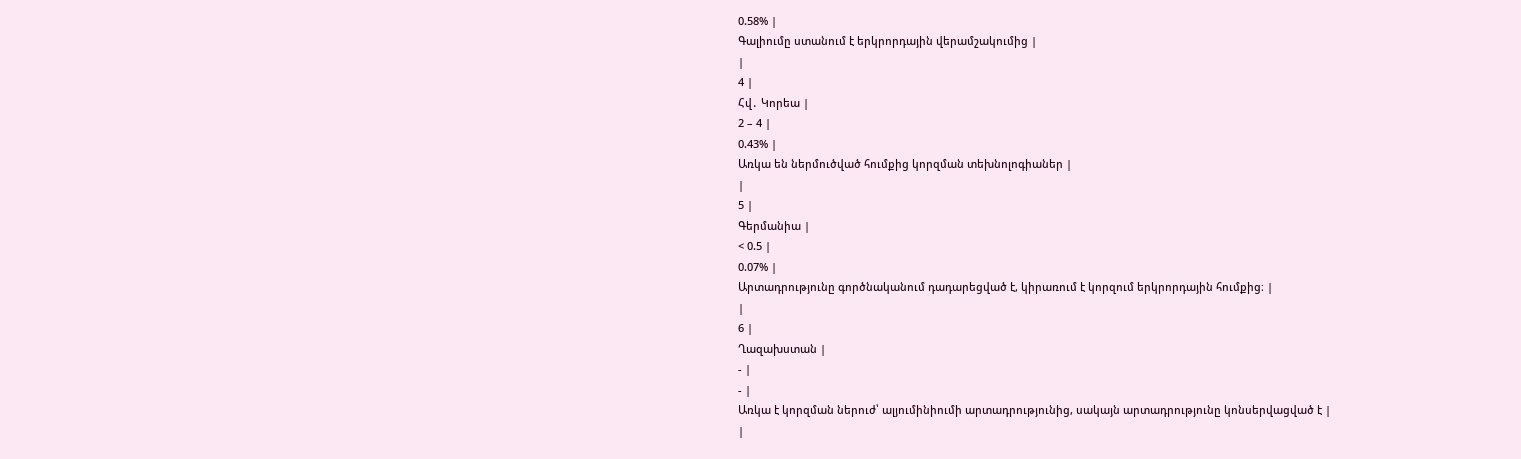0.58% |
Գալիումը ստանում է երկրորդային վերամշակումից |
|
4 |
Հվ․ Կորեա |
2 – 4 |
0.43% |
Առկա են ներմուծված հումքից կորզման տեխնոլոգիաներ |
|
5 |
Գերմանիա |
< 0.5 |
0.07% |
Արտադրությունը գործնականում դադարեցված է, կիրառում է կորզում երկրորդային հումքից։ |
|
6 |
Ղազախստան |
- |
- |
Առկա է կորզման ներուժ՝ ալյումինիումի արտադրությունից, սակայն արտադրությունը կոնսերվացված է |
|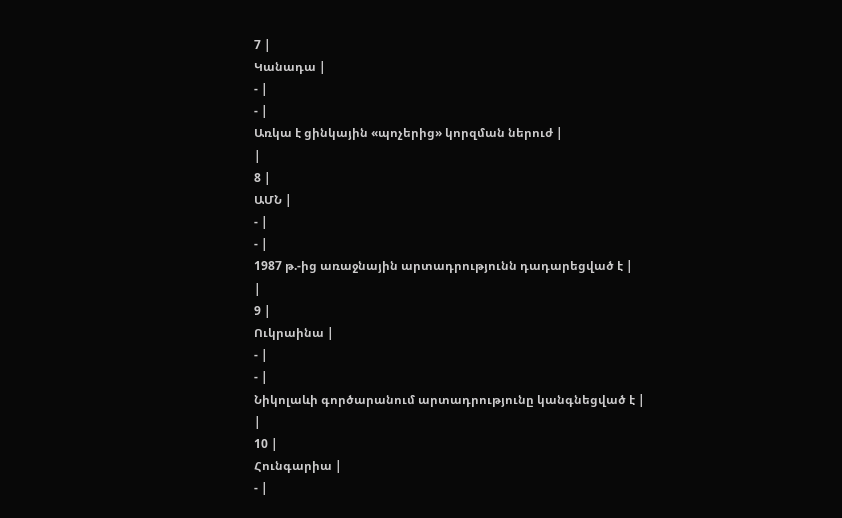7 |
Կանադա |
- |
- |
Առկա է ցինկային «պոչերից» կորզման ներուժ |
|
8 |
ԱՄՆ |
- |
- |
1987 թ.-ից առաջնային արտադրությունն դադարեցված է |
|
9 |
Ուկրաինա |
- |
- |
Նիկոլաևի գործարանում արտադրությունը կանգնեցված է |
|
10 |
Հունգարիա |
- |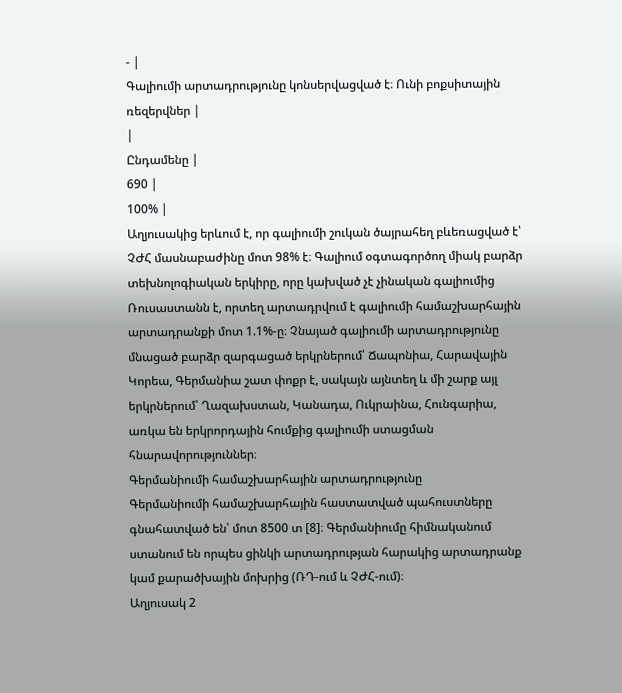- |
Գալիումի արտադրությունը կոնսերվացված է։ Ունի բոքսիտային ռեզերվներ |
|
Ընդամենը |
690 |
100% |
Աղյուսակից երևում է, որ գալիումի շուկան ծայրահեղ բևեռացված է՝ ՉԺՀ մասնաբաժինը մոտ 98% է։ Գալիում օգտագործող միակ բարձր տեխնոլոգիական երկիրը, որը կախված չէ չինական գալիումից Ռուսաստանն է, որտեղ արտադրվում է գալիումի համաշխարհային արտադրանքի մոտ 1.1%-ը։ Չնայած գալիումի արտադրությունը մնացած բարձր զարգացած երկրներում՝ Ճապոնիա, Հարավային Կորեա, Գերմանիա շատ փոքր է, սակայն այնտեղ և մի շարք այլ երկրներում՝ Ղազախստան, Կանադա, Ուկրաինա, Հունգարիա, առկա են երկրորդային հումքից գալիումի ստացման հնարավորություններ։
Գերմանիումի համաշխարհային արտադրությունը
Գերմանիումի համաշխարհային հաստատված պահուստները գնահատված են՝ մոտ 8500 տ [8]։ Գերմանիումը հիմնականում ստանում են որպես ցինկի արտադրության հարակից արտադրանք կամ քարածխային մոխրից (ՌԴ-ում և ՉԺՀ-ում)։
Աղյուսակ 2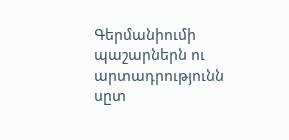Գերմանիումի պաշարներն ու արտադրությունն սըտ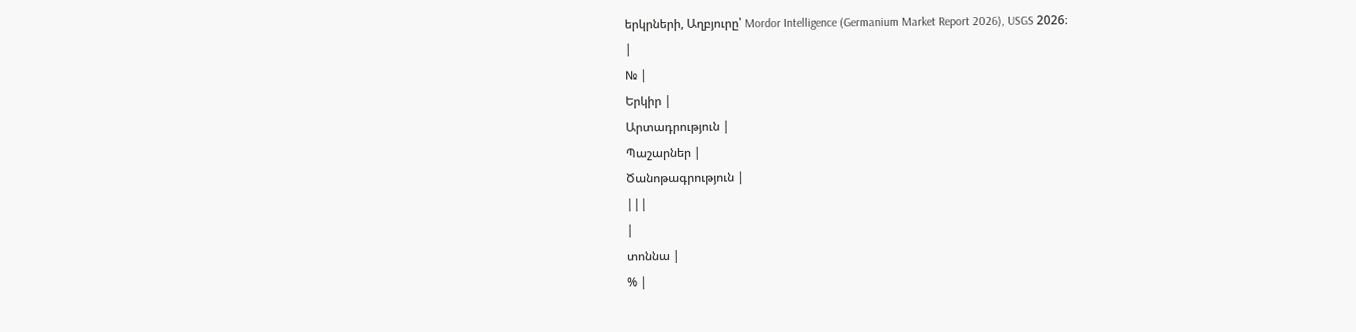երկրների, Աղբյուրը՝ Mordor Intelligence (Germanium Market Report 2026), USGS 2026։
|
№ |
Երկիր |
Արտադրություն |
Պաշարներ |
Ծանոթագրություն |
|||
|
տոննա |
% |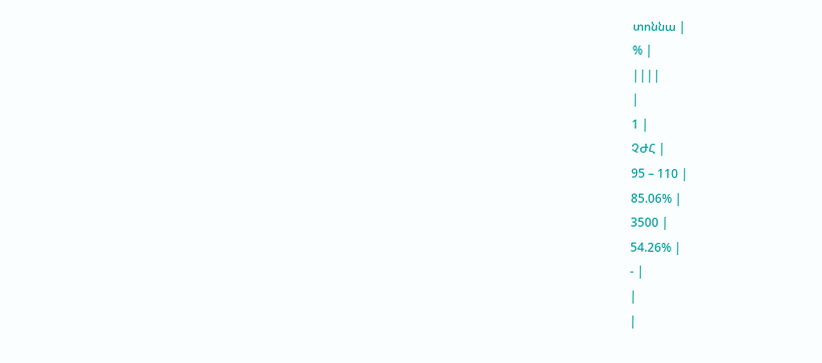տոննա |
% |
||||
|
1 |
ՉԺՀ |
95 – 110 |
85.06% |
3500 |
54.26% |
- |
|
|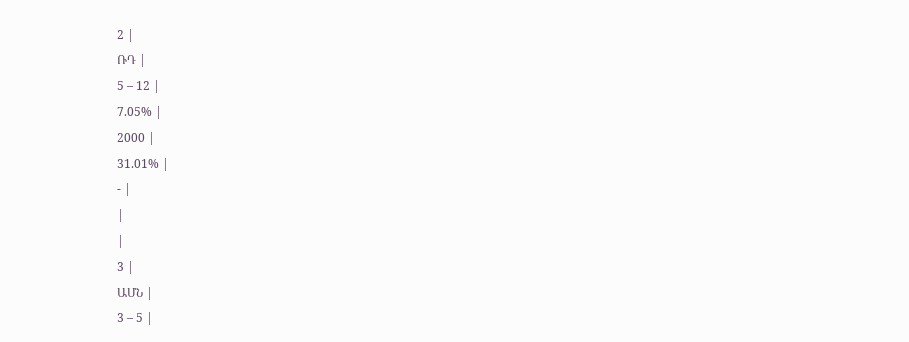2 |
ՌԴ |
5 – 12 |
7.05% |
2000 |
31.01% |
- |
|
|
3 |
ԱՄՆ |
3 – 5 |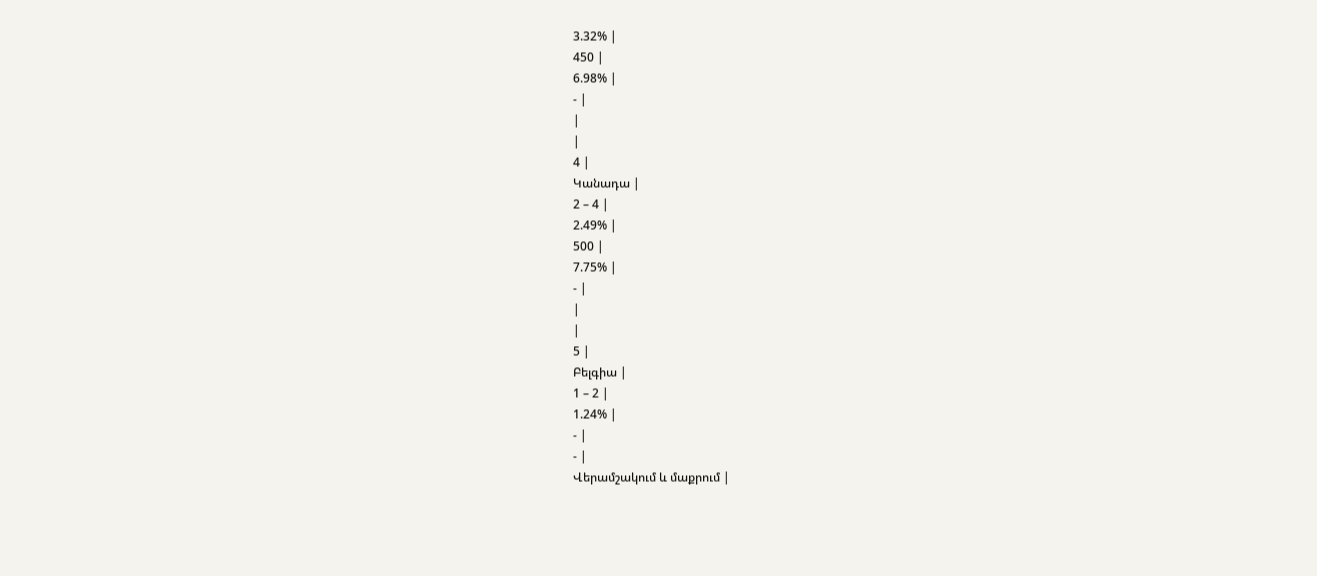3.32% |
450 |
6.98% |
- |
|
|
4 |
Կանադա |
2 – 4 |
2.49% |
500 |
7.75% |
- |
|
|
5 |
Բելգիա |
1 – 2 |
1.24% |
- |
- |
Վերամշակում և մաքրում |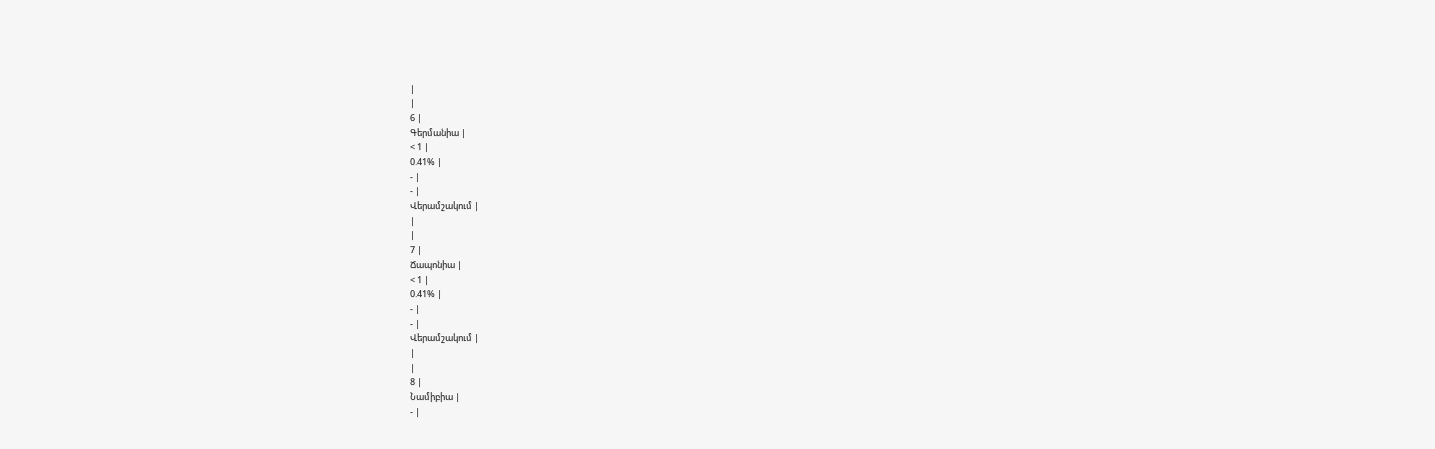|
|
6 |
Գերմանիա |
< 1 |
0.41% |
- |
- |
Վերամշակում |
|
|
7 |
Ճապոնիա |
< 1 |
0.41% |
- |
- |
Վերամշակում |
|
|
8 |
Նամիբիա |
- |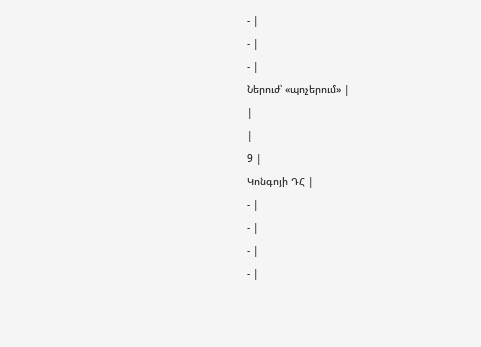- |
- |
- |
Ներուժ՝ «պոչերում» |
|
|
9 |
Կոնգոյի ԴՀ |
- |
- |
- |
- |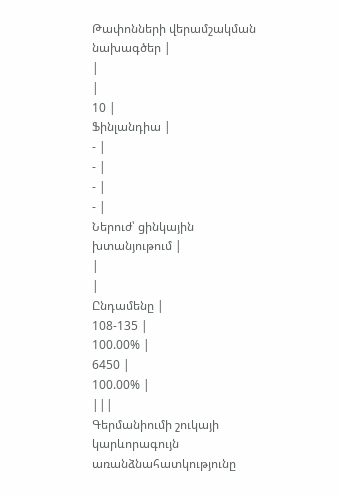Թափոնների վերամշակման նախագծեր |
|
|
10 |
Ֆինլանդիա |
- |
- |
- |
- |
Ներուժ՝ ցինկային խտանյութում |
|
|
Ընդամենը |
108-135 |
100.00% |
6450 |
100.00% |
|||
Գերմանիումի շուկայի կարևորագույն առանձնահատկությունը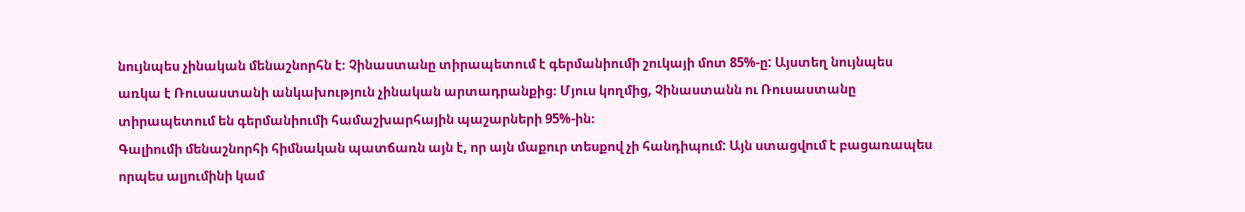նույնպես չինական մենաշնորհն է։ Չինաստանը տիրապետում է գերմանիումի շուկայի մոտ 85%-ը: Այստեղ նույնպես առկա է Ռուսաստանի անկախություն չինական արտադրանքից։ Մյուս կողմից, Չինաստանն ու Ռուսաստանը տիրապետում են գերմանիումի համաշխարհային պաշարների 95%-ին։
Գալիումի մենաշնորհի հիմնական պատճառն այն է, որ այն մաքուր տեսքով չի հանդիպում: Այն ստացվում է բացառապես որպես ալյումինի կամ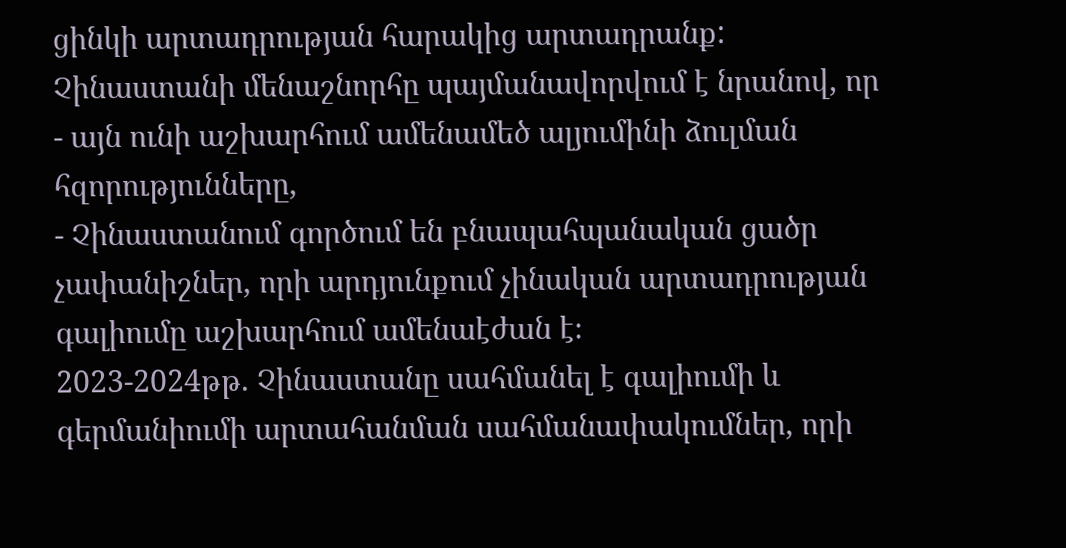ցինկի արտադրության հարակից արտադրանք:
Չինաստանի մենաշնորհը պայմանավորվում է նրանով, որ
- այն ունի աշխարհում ամենամեծ ալյումինի ձուլման հզորությունները,
- Չինաստանում գործում են բնապահպանական ցածր չափանիշներ, որի արդյունքում չինական արտադրության գալիումը աշխարհում ամենաէժան է։
2023-2024թթ. Չինաստանը սահմանել է գալիումի և գերմանիումի արտահանման սահմանափակումներ, որի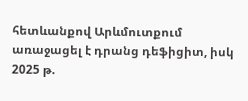հետևանքով Արևմուտքում առաջացել է դրանց դեֆիցիտ, իսկ 2025 թ.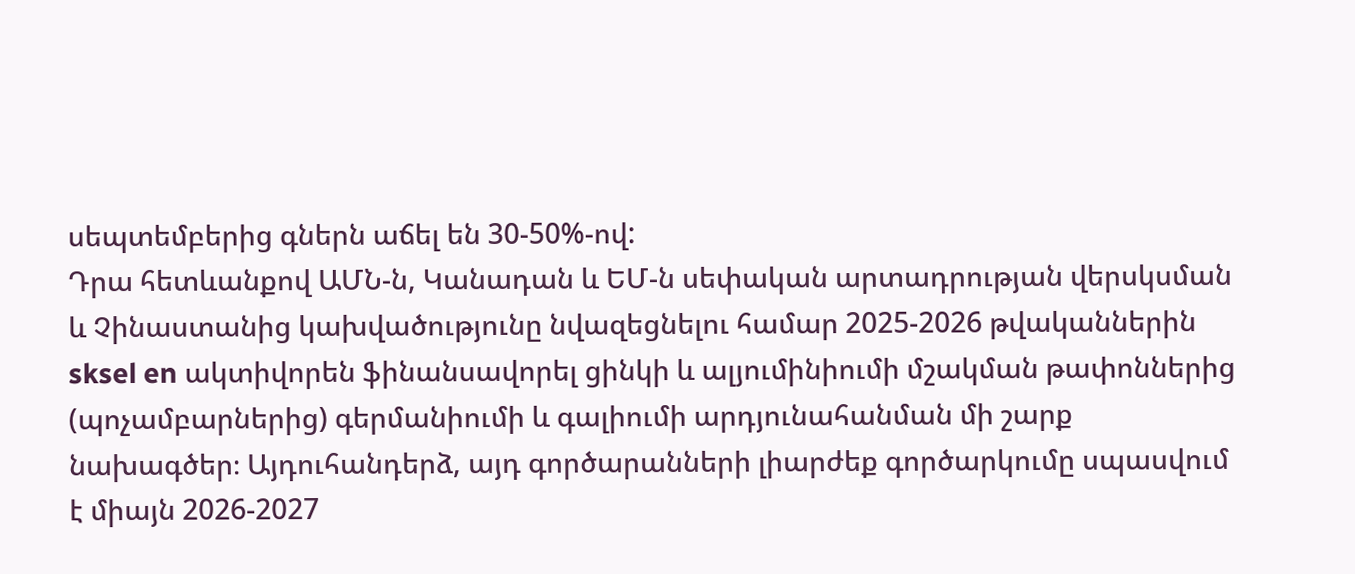սեպտեմբերից գներն աճել են 30-50%-ով:
Դրա հետևանքով ԱՄՆ-ն, Կանադան և ԵՄ-ն սեփական արտադրության վերսկսման և Չինաստանից կախվածությունը նվազեցնելու համար 2025-2026 թվականներին sksel en ակտիվորեն ֆինանսավորել ցինկի և ալյումինիումի մշակման թափոններից (պոչամբարներից) գերմանիումի և գալիումի արդյունահանման մի շարք նախագծեր։ Այդուհանդերձ, այդ գործարանների լիարժեք գործարկումը սպասվում է միայն 2026-2027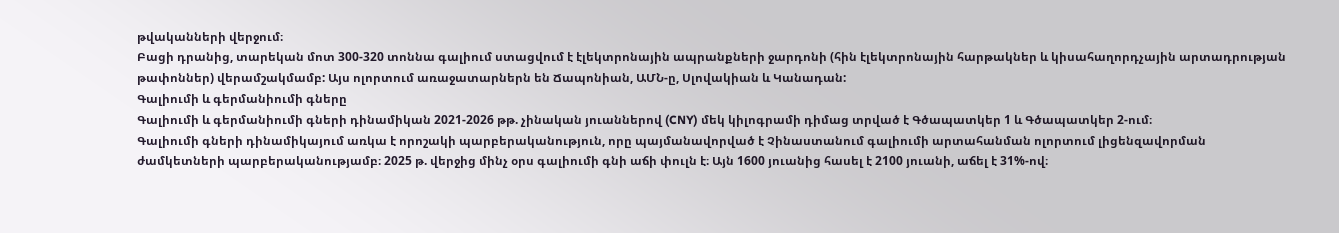թվականների վերջում։
Բացի դրանից, տարեկան մոտ 300-320 տոննա գալիում ստացվում է էլեկտրոնային ապրանքների ջարդոնի (հին էլեկտրոնային հարթակներ և կիսահաղորդչային արտադրության թափոններ) վերամշակմամբ: Այս ոլորտում առաջատարներն են Ճապոնիան, ԱՄՆ-ը, Սլովակիան և Կանադան:
Գալիումի և գերմանիումի գները
Գալիումի և գերմանիումի գների դինամիկան 2021-2026 թթ. չինական յուաններով (CNY) մեկ կիլոգրամի դիմաց տրված է Գծապատկեր 1 և Գծապատկեր 2-ում։
Գալիումի գների դինամիկայում առկա է որոշակի պարբերականություն, որը պայմանավորված է Չինաստանում գալիումի արտահանման ոլորտում լիցենզավորման ժամկետների պարբերականությամբ։ 2025 թ. վերջից մինչ օրս գալիումի գնի աճի փուլն է։ Այն 1600 յուանից հասել է 2100 յուանի, աճել է 31%-ով։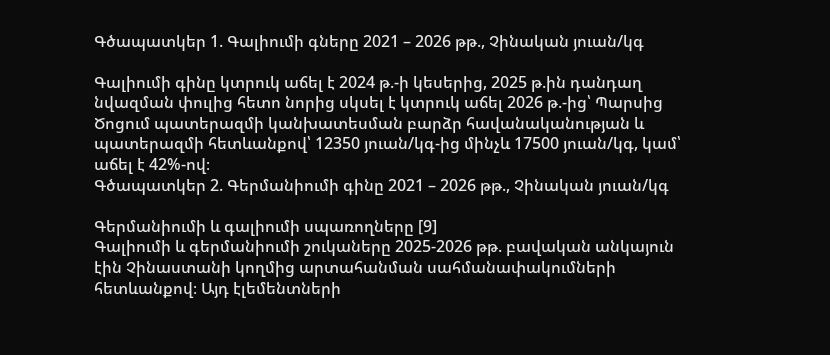Գծապատկեր 1. Գալիումի գները 2021 – 2026 թթ., Չինական յուան/կգ

Գալիումի գինը կտրուկ աճել է 2024 թ.-ի կեսերից, 2025 թ.ին դանդաղ նվազման փուլից հետո նորից սկսել է կտրուկ աճել 2026 թ.-ից՝ Պարսից Ծոցում պատերազմի կանխատեսման բարձր հավանականության և պատերազմի հետևանքով՝ 12350 յուան/կգ-ից մինչև 17500 յուան/կգ, կամ՝ աճել է 42%-ով։
Գծապատկեր 2. Գերմանիումի գինը 2021 – 2026 թթ., Չինական յուան/կգ

Գերմանիումի և գալիումի սպառողները [9]
Գալիումի և գերմանիումի շուկաները 2025-2026 թթ. բավական անկայուն էին Չինաստանի կողմից արտահանման սահմանափակումների հետևանքով։ Այդ էլեմենտների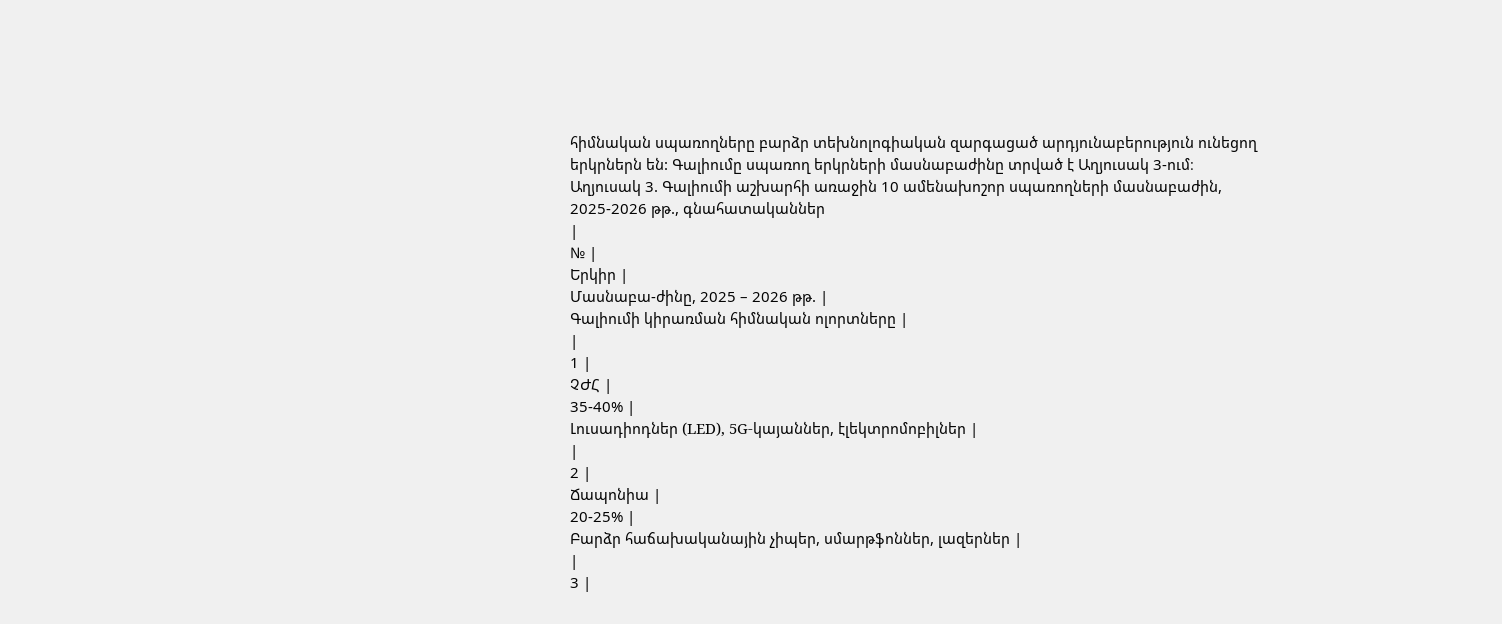հիմնական սպառողները բարձր տեխնոլոգիական զարգացած արդյունաբերություն ունեցող երկրներն են: Գալիումը սպառող երկրների մասնաբաժինը տրված է Աղյուսակ 3-ում։
Աղյուսակ 3. Գալիումի աշխարհի առաջին 10 ամենախոշոր սպառողների մասնաբաժին, 2025-2026 թթ., գնահատականներ
|
№ |
Երկիր |
Մասնաբա-ժինը, 2025 – 2026 թթ. |
Գալիումի կիրառման հիմնական ոլորտները |
|
1 |
ՉԺՀ |
35-40% |
Լուսադիոդներ (LED), 5G-կայաններ, էլեկտրոմոբիլներ |
|
2 |
Ճապոնիա |
20-25% |
Բարձր հաճախականային չիպեր, սմարթֆոններ, լազերներ |
|
3 |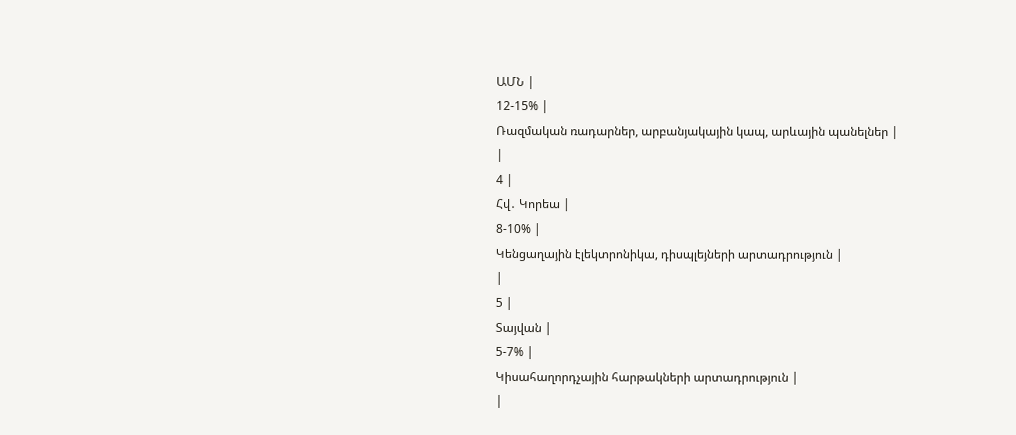ԱՄՆ |
12-15% |
Ռազմական ռադարներ, արբանյակային կապ, արևային պանելներ |
|
4 |
Հվ․ Կորեա |
8-10% |
Կենցաղային էլեկտրոնիկա, դիսպլեյների արտադրություն |
|
5 |
Տայվան |
5-7% |
Կիսահաղորդչային հարթակների արտադրություն |
|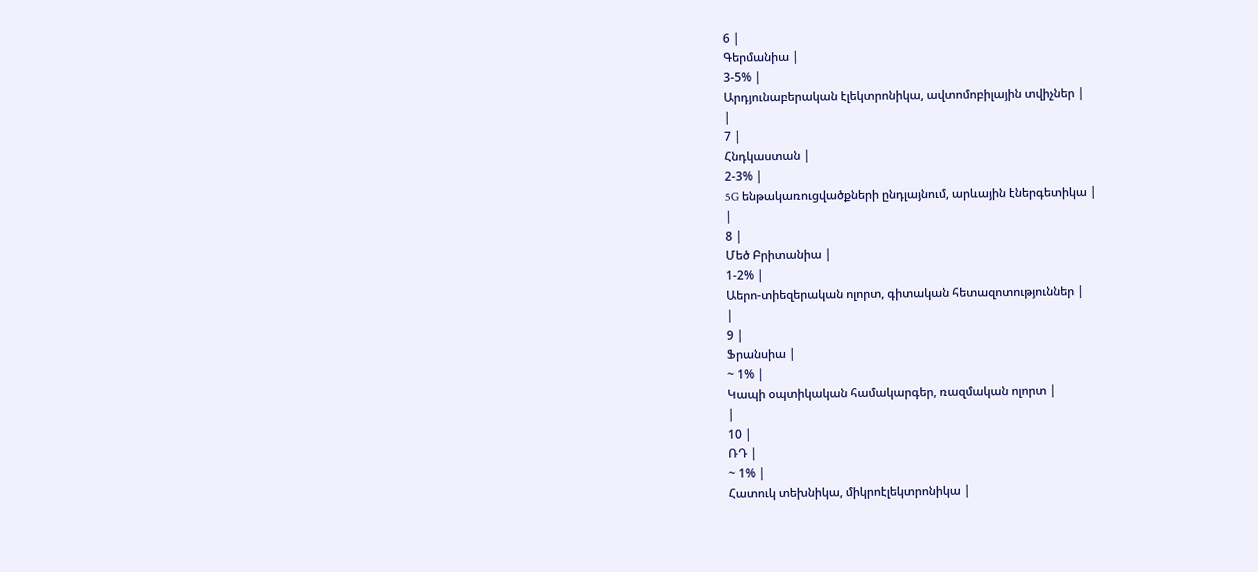6 |
Գերմանիա |
3-5% |
Արդյունաբերական էլեկտրոնիկա, ավտոմոբիլային տվիչներ |
|
7 |
Հնդկաստան |
2-3% |
5G ենթակառուցվածքների ընդլայնում, արևային էներգետիկա |
|
8 |
Մեծ Բրիտանիա |
1-2% |
Աերո-տիեզերական ոլորտ, գիտական հետազոտություններ |
|
9 |
Ֆրանսիա |
~ 1% |
Կապի օպտիկական համակարգեր, ռազմական ոլորտ |
|
10 |
ՌԴ |
~ 1% |
Հատուկ տեխնիկա, միկրոէլեկտրոնիկա |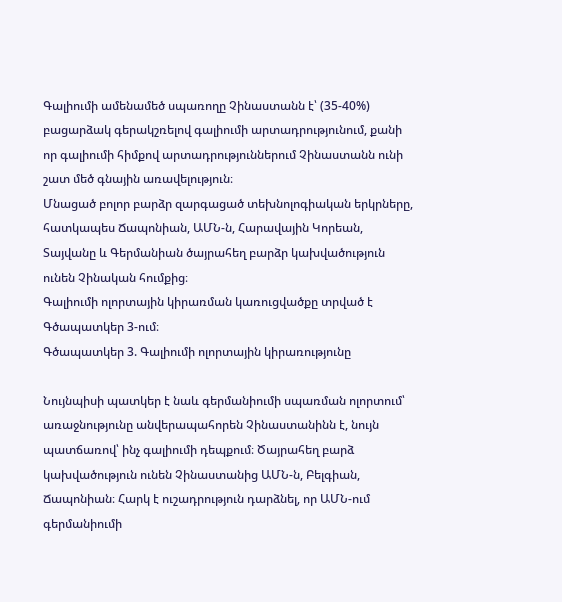Գալիումի ամենամեծ սպառողը Չինաստանն է՝ (35-40%) բացարձակ գերակշռելով գալիումի արտադրությունում, քանի որ գալիումի հիմքով արտադրություններում Չինաստանն ունի շատ մեծ գնային առավելություն։
Մնացած բոլոր բարձր զարգացած տեխնոլոգիական երկրները, հատկապես Ճապոնիան, ԱՄՆ-ն, Հարավային Կորեան, Տայվանը և Գերմանիան ծայրահեղ բարձր կախվածություն ունեն Չինական հումքից։
Գալիումի ոլորտային կիրառման կառուցվածքը տրված է Գծապատկեր 3-ում։
Գծապատկեր 3. Գալիումի ոլորտային կիրառությունը

Նույնպիսի պատկեր է նաև գերմանիումի սպառման ոլորտում՝ առաջնությունը անվերապահորեն Չինաստանինն է, նույն պատճառով՝ ինչ գալիումի դեպքում։ Ծայրահեղ բարձ կախվածություն ունեն Չինաստանից ԱՄՆ-ն, Բելգիան, Ճապոնիան։ Հարկ է ուշադրություն դարձնել, որ ԱՄՆ-ում գերմանիումի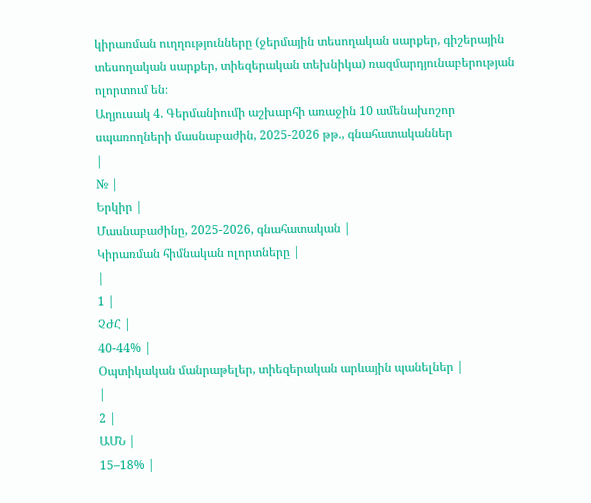կիրառման ուղղությունները (ջերմային տեսողական սարքեր, գիշերային տեսողական սարքեր, տիեզերական տեխնիկա) ռազմարդյունաբերության ոլորտում են։
Աղյուսակ 4. Գերմանիումի աշխարհի առաջին 10 ամենախոշոր սպառողների մասնաբաժին, 2025-2026 թթ., գնահատականներ
|
№ |
Երկիր |
Մասնաբաժինը, 2025-2026, գնահատական |
Կիրառման հիմնական ոլորտները |
|
1 |
ՉԺՀ |
40-44% |
Օպտիկական մանրաթելեր, տիեզերական արևային պանելներ |
|
2 |
ԱՄՆ |
15–18% |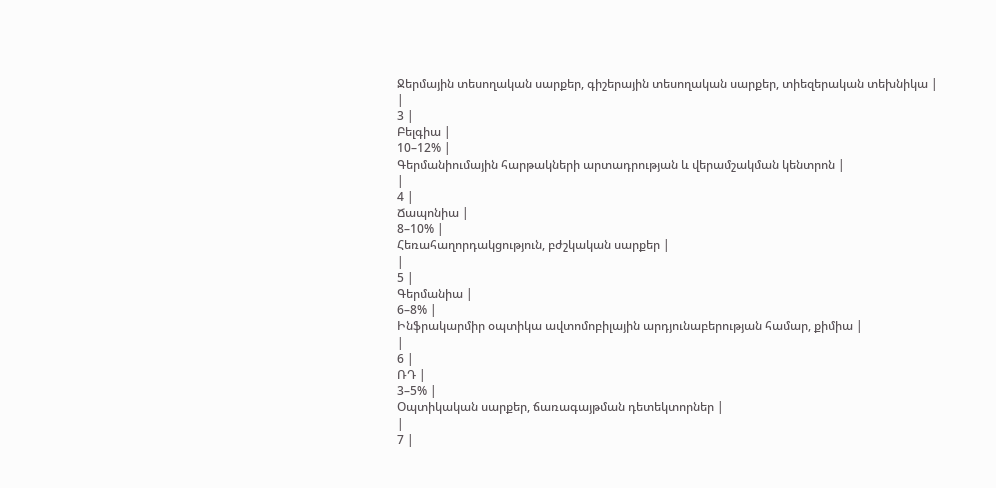Ջերմային տեսողական սարքեր, գիշերային տեսողական սարքեր, տիեզերական տեխնիկա |
|
3 |
Բելգիա |
10–12% |
Գերմանիումային հարթակների արտադրության և վերամշակման կենտրոն |
|
4 |
Ճապոնիա |
8–10% |
Հեռահաղորդակցություն, բժշկական սարքեր |
|
5 |
Գերմանիա |
6–8% |
Ինֆրակարմիր օպտիկա ավտոմոբիլային արդյունաբերության համար, քիմիա |
|
6 |
ՌԴ |
3–5% |
Օպտիկական սարքեր, ճառագայթման դետեկտորներ |
|
7 |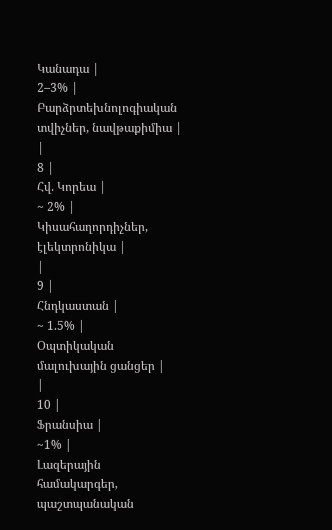Կանադա |
2–3% |
Բարձրտեխնոլոգիական տվիչներ, նավթաքիմիա |
|
8 |
Հվ. Կորեա |
~ 2% |
Կիսահաղորդիչներ, էլեկտրոնիկա |
|
9 |
Հնդկաստան |
~ 1.5% |
Օպտիկական մալուխային ցանցեր |
|
10 |
Ֆրանսիա |
~1% |
Լազերային համակարգեր, պաշտպանական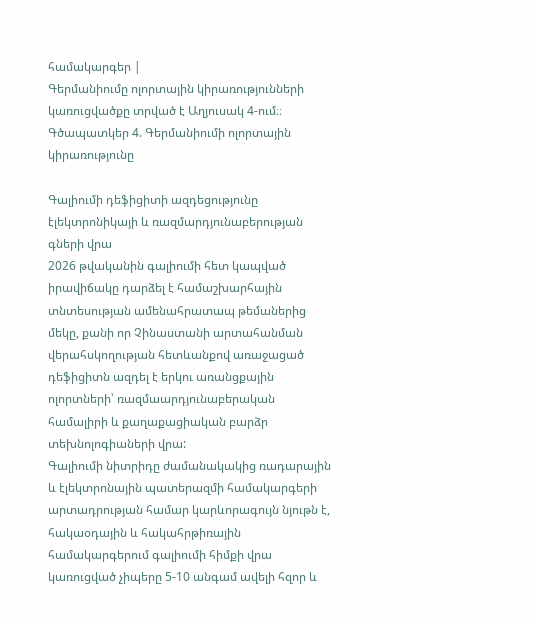համակարգեր |
Գերմանիումը ոլորտային կիրառությունների կառուցվածքը տրված է Աղյուսակ 4-ում։։
Գծապատկեր 4. Գերմանիումի ոլորտային կիրառությունը

Գալիումի դեֆիցիտի ազդեցությունը էլեկտրոնիկայի և ռազմարդյունաբերության գների վրա
2026 թվականին գալիումի հետ կապված իրավիճակը դարձել է համաշխարհային տնտեսության ամենահրատապ թեմաներից մեկը, քանի որ Չինաստանի արտահանման վերահսկողության հետևանքով առաջացած դեֆիցիտն ազդել է երկու առանցքային ոլորտների՝ ռազմաարդյունաբերական համալիրի և քաղաքացիական բարձր տեխնոլոգիաների վրա:
Գալիումի նիտրիդը ժամանակակից ռադարային և էլեկտրոնային պատերազմի համակարգերի արտադրության համար կարևորագույն նյութն է, հակաօդային և հակահրթիռային համակարգերում գալիումի հիմքի վրա կառուցված չիպերը 5-10 անգամ ավելի հզոր և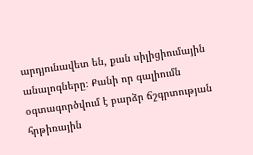արդյունավետ են, քան սիլիցիումային անալոգները։ Քանի որ գալիումն օգտագործվում է բարձր ճշգրտության հրթիռային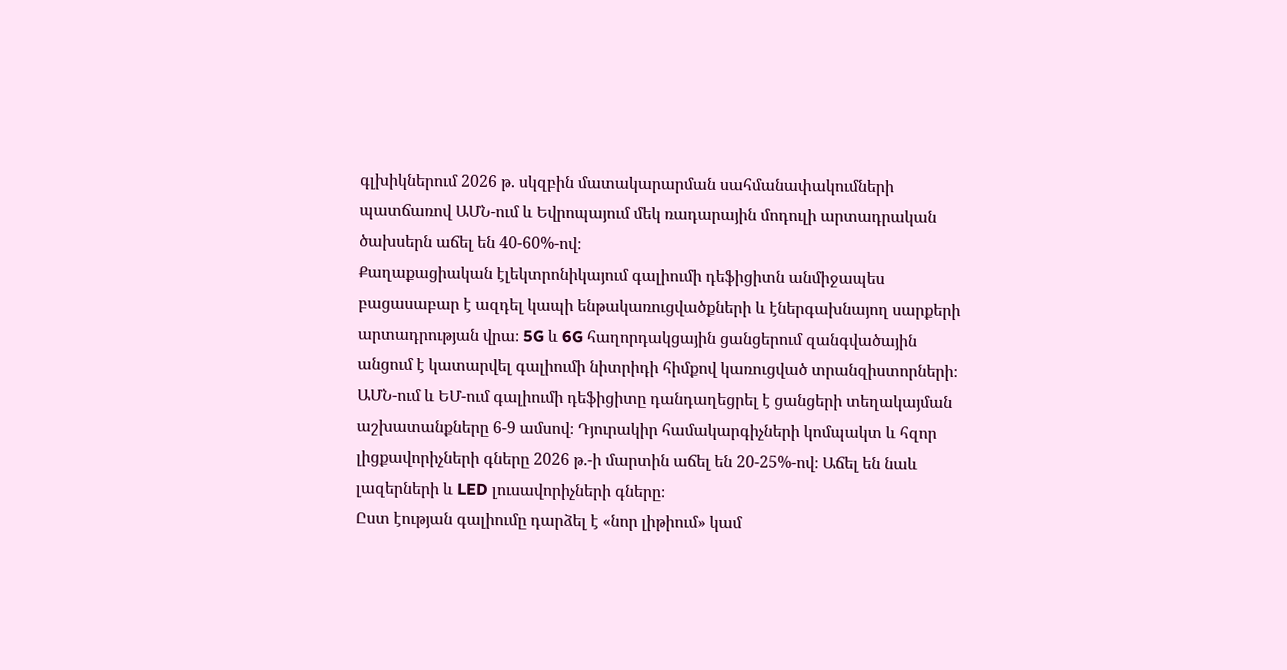գլխիկներում 2026 թ. սկզբին մատակարարման սահմանափակումների պատճառով ԱՄՆ-ում և Եվրոպայում մեկ ռադարային մոդուլի արտադրական ծախսերն աճել են 40-60%-ով։
Քաղաքացիական էլեկտրոնիկայում գալիումի դեֆիցիտն անմիջապես բացասաբար է ազդել կապի ենթակառուցվածքների և էներգախնայող սարքերի արտադրության վրա։ 5G և 6G հաղորդակցային ցանցերում զանգվածային անցում է կատարվել գալիումի նիտրիդի հիմքով կառուցված տրանզիստորների։ ԱՄՆ-ում և ԵՄ-ում գալիումի դեֆիցիտը դանդաղեցրել է ցանցերի տեղակայման աշխատանքները 6-9 ամսով։ Դյուրակիր համակարգիչների կոմպակտ և հզոր լիցքավորիչների գները 2026 թ.-ի մարտին աճել են 20-25%-ով։ Աճել են նաև լազերների և LED լուսավորիչների գները։
Ըստ էության գալիումը դարձել է «նոր լիթիում» կամ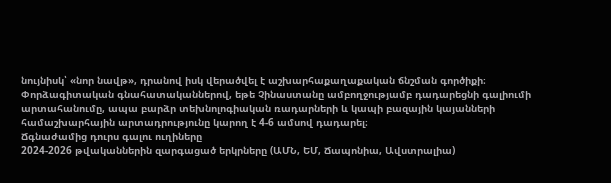նույնիսկ՝ «նոր նավթ», դրանով իսկ վերածվել է աշխարհաքաղաքական ճնշման գործիքի։
Փորձագիտական գնահատականներով, եթե Չինաստանը ամբողջությամբ դադարեցնի գալիումի արտահանումը, ապա բարձր տեխնոլոգիական ռադարների և կապի բազային կայանների համաշխարհային արտադրությունը կարող է 4-6 ամսով դադարել։
Ճգնաժամից դուրս գալու ուղիները
2024-2026 թվականներին զարգացած երկրները (ԱՄՆ, ԵՄ, Ճապոնիա, Ավստրալիա)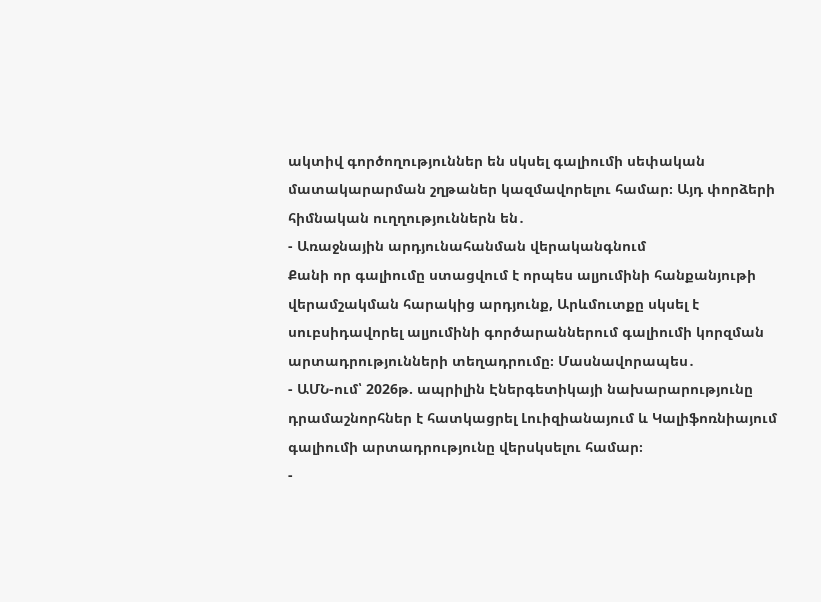ակտիվ գործողություններ են սկսել գալիումի սեփական մատակարարման շղթաներ կազմավորելու համար։ Այդ փորձերի հիմնական ուղղություններն են․
- Առաջնային արդյունահանման վերականգնում
Քանի որ գալիումը ստացվում է որպես ալյումինի հանքանյութի վերամշակման հարակից արդյունք, Արևմուտքը սկսել է սուբսիդավորել ալյումինի գործարաններում գալիումի կորզման արտադրությունների տեղադրումը։ Մասնավորապես․
- ԱՄՆ-ում՝ 2026թ. ապրիլին Էներգետիկայի նախարարությունը դրամաշնորհներ է հատկացրել Լուիզիանայում և Կալիֆոռնիայում գալիումի արտադրությունը վերսկսելու համար։
-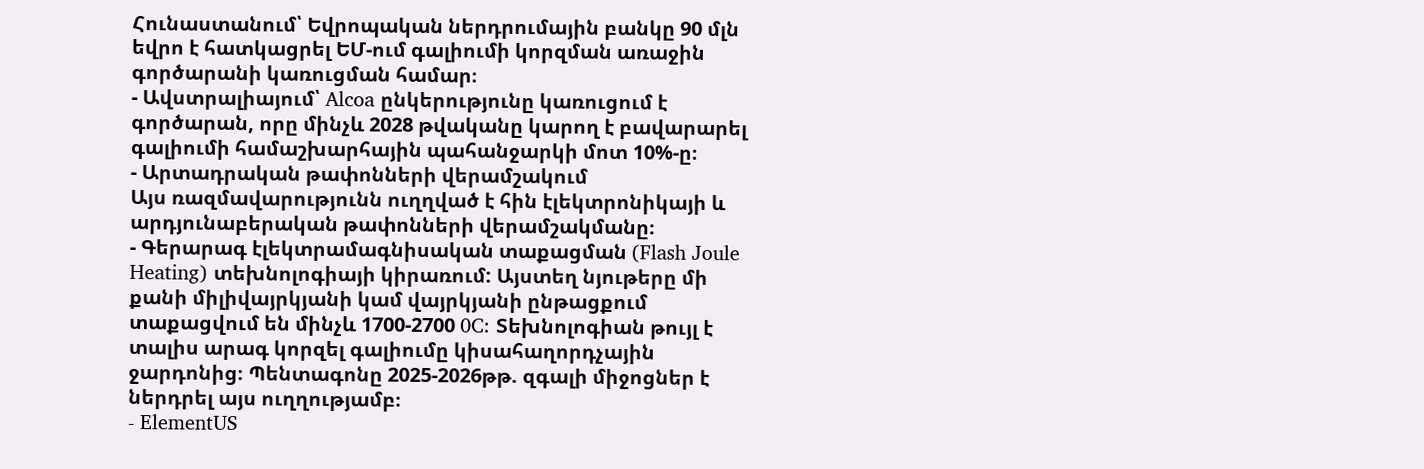Հունաստանում՝ Եվրոպական ներդրումային բանկը 90 մլն եվրո է հատկացրել ԵՄ-ում գալիումի կորզման առաջին գործարանի կառուցման համար։
- Ավստրալիայում՝ Alcoa ընկերությունը կառուցում է գործարան, որը մինչև 2028 թվականը կարող է բավարարել գալիումի համաշխարհային պահանջարկի մոտ 10%-ը։
- Արտադրական թափոնների վերամշակում
Այս ռազմավարությունն ուղղված է հին էլեկտրոնիկայի և արդյունաբերական թափոնների վերամշակմանը։
- Գերարագ էլեկտրամագնիսական տաքացման (Flash Joule Heating) տեխնոլոգիայի կիրառում: Այստեղ նյութերը մի քանի միլիվայրկյանի կամ վայրկյանի ընթացքում տաքացվում են մինչև 1700-2700 0C: Տեխնոլոգիան թույլ է տալիս արագ կորզել գալիումը կիսահաղորդչային ջարդոնից։ Պենտագոնը 2025-2026թթ. զգալի միջոցներ է ներդրել այս ուղղությամբ։
- ElementUS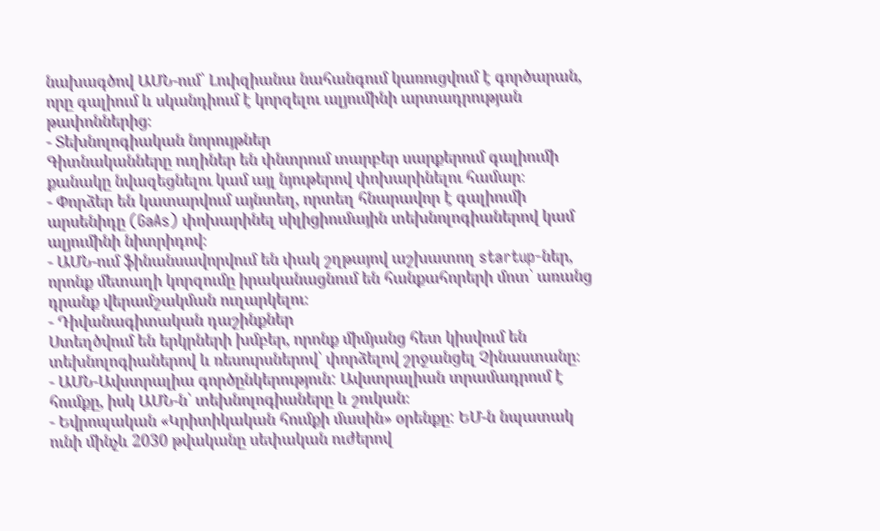նախագծով ԱՄՆ-ում՝ Լուիզիանա նահանգում կառուցվում է գործարան, որը գալիում և սկանդիում է կորզելու ալյումինի արտադրության թափոններից։
- Տեխնոլոգիական նորույթներ
Գիտնականները ուղիներ են փնտրում տարբեր սարքերում գալիումի քանակը նվազեցնելու կամ այլ նյութերով փոխարինելու համար։
- Փորձեր են կատարվում այնտեղ, որտեղ հնարավոր է գալիումի արսենիդը (GaAs) փոխարինել սիլիցիումային տեխնոլոգիաներով կամ ալյումինի նիտրիդով։
- ԱՄՆ-ում ֆինանսավորվում են փակ շղթայով աշխատող startup-ներ, որոնք մետաղի կորզումը իրականացնում են հանքահորերի մոտ՝ առանց դրանք վերամշակման ուղարկելու։
- Դիվանագիտական դաշինքներ
Ստեղծվում են երկրների խմբեր, որոնք միմյանց հետ կիսվում են տեխնոլոգիաներով և ռեսուրսներով՝ փորձելով շրջանցել Չինաստանը։
- ԱՄՆ-Ավստրալիա գործընկերություն: Ավստրալիան տրամադրում է հումքը, իսկ ԱՄՆ-ն՝ տեխնոլոգիաները և շուկան։
- Եվրոպական «Կրիտիկական հումքի մասին» օրենքը: ԵՄ-ն նպատակ ունի մինչև 2030 թվականը սեփական ուժերով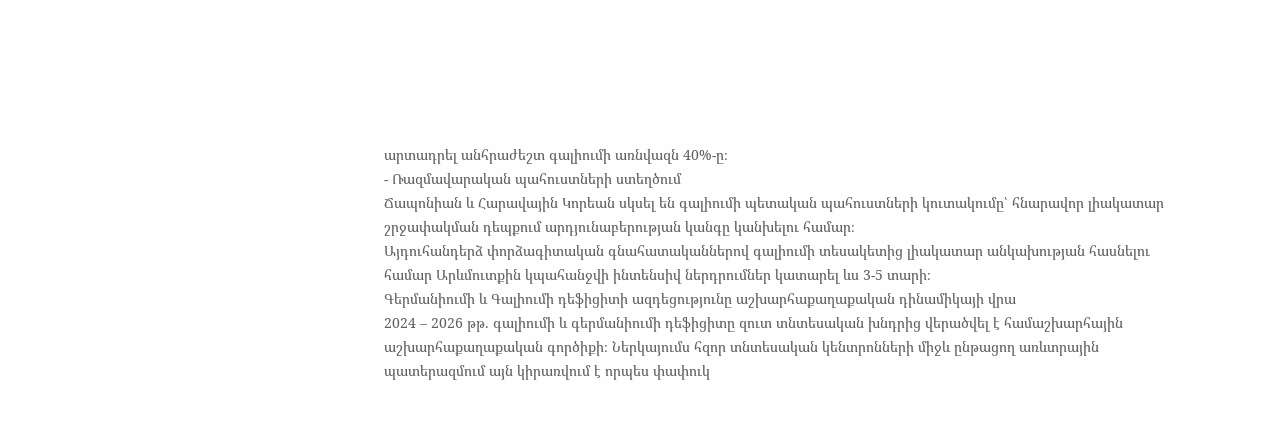արտադրել անհրաժեշտ գալիումի առնվազն 40%-ը։
- Ռազմավարական պահուստների ստեղծում
Ճապոնիան և Հարավային Կորեան սկսել են գալիումի պետական պահուստների կուտակումը՝ հնարավոր լիակատար շրջափակման դեպքում արդյունաբերության կանգը կանխելու համար։
Այդուհանդերձ փորձագիտական գնահատականներով գալիումի տեսակետից լիակատար անկախության հասնելու համար Արևմուտքին կպահանջվի ինտենսիվ ներդրումներ կատարել ևս 3-5 տարի։
Գերմանիումի և Գալիումի դեֆիցիտի ազդեցությունը աշխարհաքաղաքական դինամիկայի վրա
2024 – 2026 թթ. գալիումի և գերմանիումի դեֆիցիտը զուտ տնտեսական խնդրից վերածվել է համաշխարհային աշխարհաքաղաքական գործիքի։ Ներկայումս հզոր տնտեսական կենտրոնների միջև ընթացող առևտրային պատերազմում այն կիրառվում է որպես փափուկ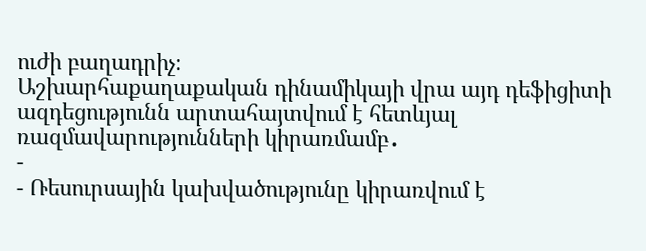ուժի բաղադրիչ։
Աշխարհաքաղաքական դինամիկայի վրա այդ դեֆիցիտի ազդեցությունն արտահայտվում է հետևյալ ռազմավարությունների կիրառմամբ․
-
- Ռեսուրսային կախվածությունը կիրառվում է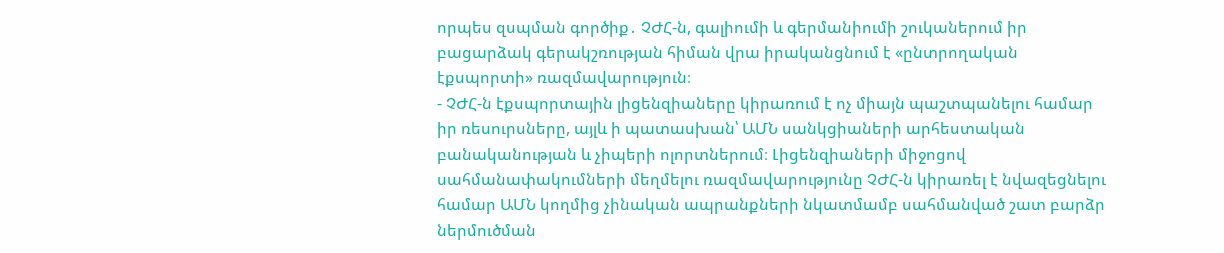որպես զսպման գործիք․ ՉԺՀ-ն, գալիումի և գերմանիումի շուկաներում իր բացարձակ գերակշռության հիման վրա իրականցնում է «ընտրողական էքսպորտի» ռազմավարություն։
- ՉԺՀ-ն էքսպորտային լիցենզիաները կիրառում է ոչ միայն պաշտպանելու համար իր ռեսուրսները, այլև ի պատասխան՝ ԱՄՆ սանկցիաների արհեստական բանականության և չիպերի ոլորտներում։ Լիցենզիաների միջոցով սահմանափակումների մեղմելու ռազմավարությունը ՉԺՀ-ն կիրառել է նվազեցնելու համար ԱՄՆ կողմից չինական ապրանքների նկատմամբ սահմանված շատ բարձր ներմուծման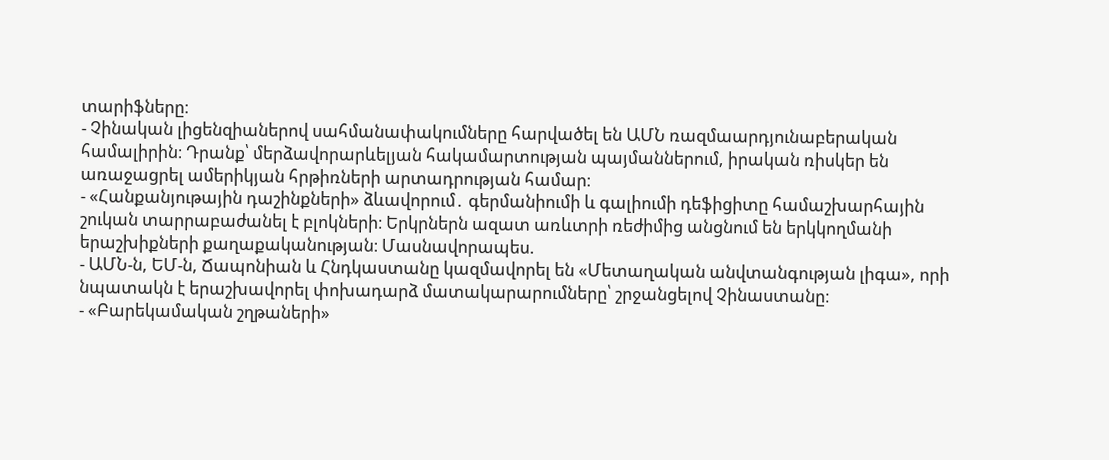տարիֆները։
- Չինական լիցենզիաներով սահմանափակումները հարվածել են ԱՄՆ ռազմաարդյունաբերական համալիրին։ Դրանք՝ մերձավորարևելյան հակամարտության պայմաններում, իրական ռիսկեր են առաջացրել ամերիկյան հրթիռների արտադրության համար։
- «Հանքանյութային դաշինքների» ձևավորում․ գերմանիումի և գալիումի դեֆիցիտը համաշխարհային շուկան տարրաբաժանել է բլոկների։ Երկրներն ազատ առևտրի ռեժիմից անցնում են երկկողմանի երաշխիքների քաղաքականության։ Մասնավորապես.
- ԱՄՆ-ն, ԵՄ-ն, Ճապոնիան և Հնդկաստանը կազմավորել են «Մետաղական անվտանգության լիգա», որի նպատակն է երաշխավորել փոխադարձ մատակարարումները՝ շրջանցելով Չինաստանը։
- «Բարեկամական շղթաների»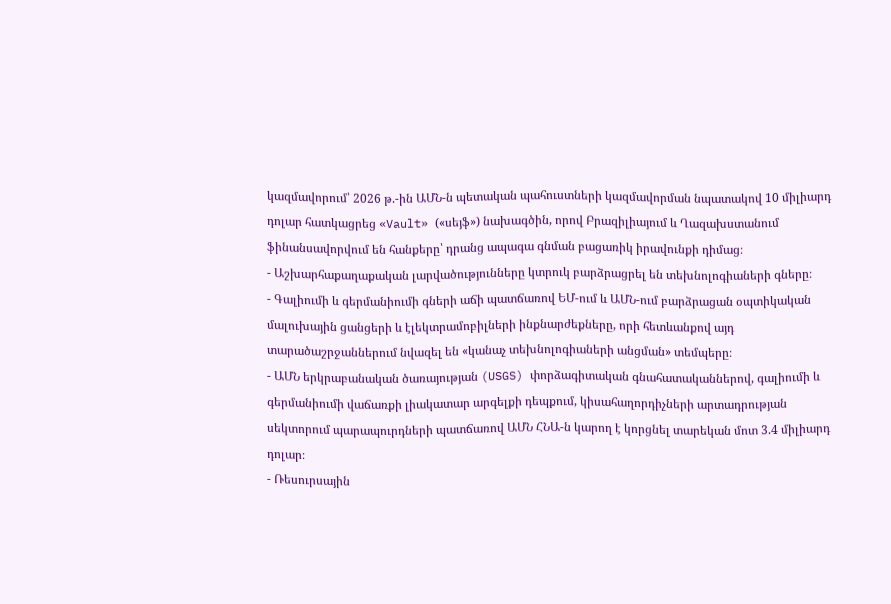կազմավորում՝ 2026 թ.-ին ԱՄՆ-ն պետական պահուստների կազմավորման նպատակով 10 միլիարդ դոլար հատկացրեց «Vault» («սեյֆ») նախագծին, որով Բրազիլիայում և Ղազախստանում ֆինանսավորվում են հանքերը՝ դրանց ապագա գնման բացառիկ իրավունքի դիմաց։
- Աշխարհաքաղաքական լարվածությունները կտրուկ բարձրացրել են տեխնոլոգիաների գները։
- Գալիումի և գերմանիումի գների աճի պատճառով ԵՄ-ում և ԱՄՆ-ում բարձրացան օպտիկական մալուխային ցանցերի և էլեկտրամոբիլների ինքնարժեքները, որի հետևանքով այդ տարածաշրջաններում նվազել են «կանաչ տեխնոլոգիաների անցման» տեմպերը։
- ԱՄՆ երկրաբանական ծառայության (USGS) փորձագիտական գնահատականներով, գալիումի և գերմանիումի վաճառքի լիակատար արգելքի դեպքում, կիսահաղորդիչների արտադրության սեկտորում պարապուրդների պատճառով ԱՄՆ ՀՆԱ-ն կարող է կորցնել տարեկան մոտ 3.4 միլիարդ դոլար։
- Ռեսուրսային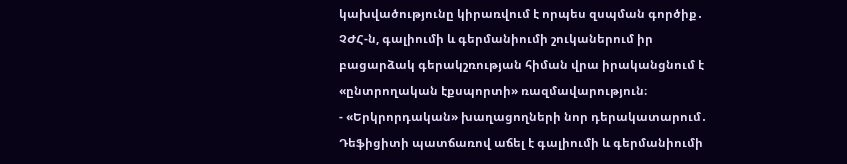կախվածությունը կիրառվում է որպես զսպման գործիք․ ՉԺՀ-ն, գալիումի և գերմանիումի շուկաներում իր բացարձակ գերակշռության հիման վրա իրականցնում է «ընտրողական էքսպորտի» ռազմավարություն։
- «Երկրորդական» խաղացողների նոր դերակատարում․ Դեֆիցիտի պատճառով աճել է գալիումի և գերմանիումի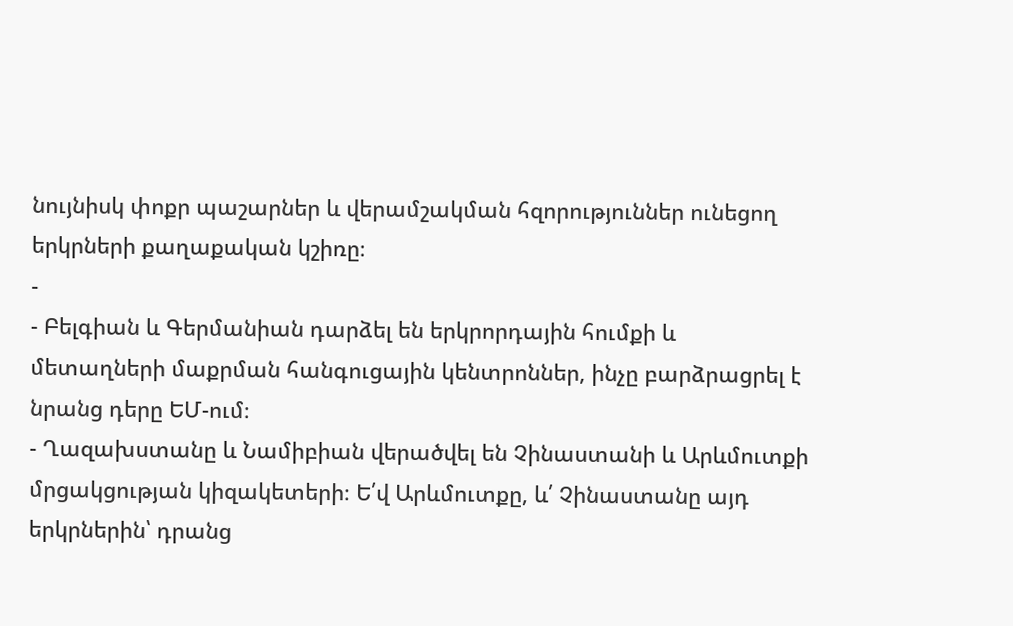նույնիսկ փոքր պաշարներ և վերամշակման հզորություններ ունեցող երկրների քաղաքական կշիռը։
-
- Բելգիան և Գերմանիան դարձել են երկրորդային հումքի և մետաղների մաքրման հանգուցային կենտրոններ, ինչը բարձրացրել է նրանց դերը ԵՄ-ում։
- Ղազախստանը և Նամիբիան վերածվել են Չինաստանի և Արևմուտքի մրցակցության կիզակետերի։ Ե՛վ Արևմուտքը, և՛ Չինաստանը այդ երկրներին՝ դրանց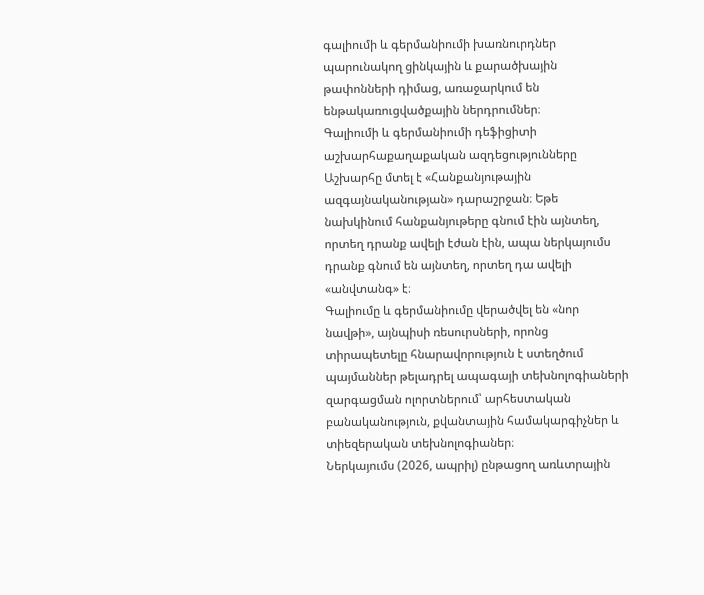գալիումի և գերմանիումի խառնուրդներ պարունակող ցինկային և քարածխային թափոնների դիմաց, առաջարկում են ենթակառուցվածքային ներդրումներ։
Գալիումի և գերմանիումի դեֆիցիտի աշխարհաքաղաքական ազդեցությունները
Աշխարհը մտել է «Հանքանյութային ազգայնականության» դարաշրջան։ Եթե նախկինում հանքանյութերը գնում էին այնտեղ, որտեղ դրանք ավելի էժան էին, ապա ներկայումս դրանք գնում են այնտեղ, որտեղ դա ավելի «անվտանգ» է։
Գալիումը և գերմանիումը վերածվել են «նոր նավթի», այնպիսի ռեսուրսների, որոնց տիրապետելը հնարավորություն է ստեղծում պայմաններ թելադրել ապագայի տեխնոլոգիաների զարգացման ոլորտներում՝ արհեստական բանականություն, քվանտային համակարգիչներ և տիեզերական տեխնոլոգիաներ։
Ներկայումս (2026, ապրիլ) ընթացող առևտրային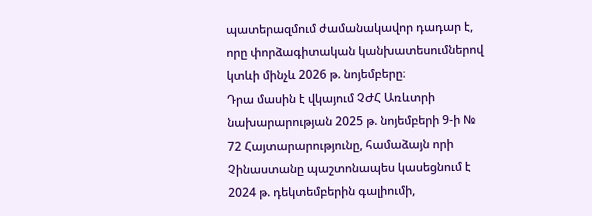պատերազմում ժամանակավոր դադար է, որը փորձագիտական կանխատեսումներով կտևի մինչև 2026 թ. նոյեմբերը։
Դրա մասին է վկայում ՉԺՀ Առևտրի նախարարության 2025 թ. նոյեմբերի 9-ի № 72 Հայտարարությունը, համաձայն որի Չինաստանը պաշտոնապես կասեցնում է 2024 թ. դեկտեմբերին գալիումի,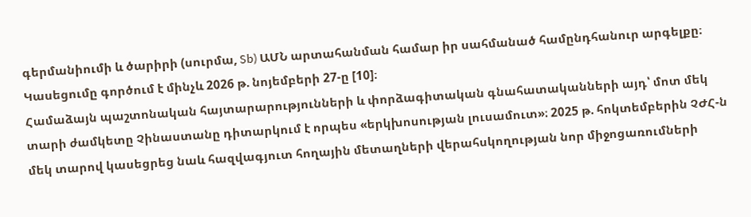գերմանիումի և ծարիրի (սուրմա, Sb) ԱՄՆ արտահանման համար իր սահմանած համընդհանուր արգելքը։ Կասեցումը գործում է մինչև 2026 թ. նոյեմբերի 27-ը [10]։
Համաձայն պաշտոնական հայտարարությունների և փորձագիտական գնահատականների այդ՝ մոտ մեկ տարի ժամկետը Չինաստանը դիտարկում է որպես «երկխոսության լուսամուտ»։ 2025 թ. հոկտեմբերին ՉԺՀ-ն մեկ տարով կասեցրեց նաև հազվագյուտ հողային մետաղների վերահսկողության նոր միջոցառումների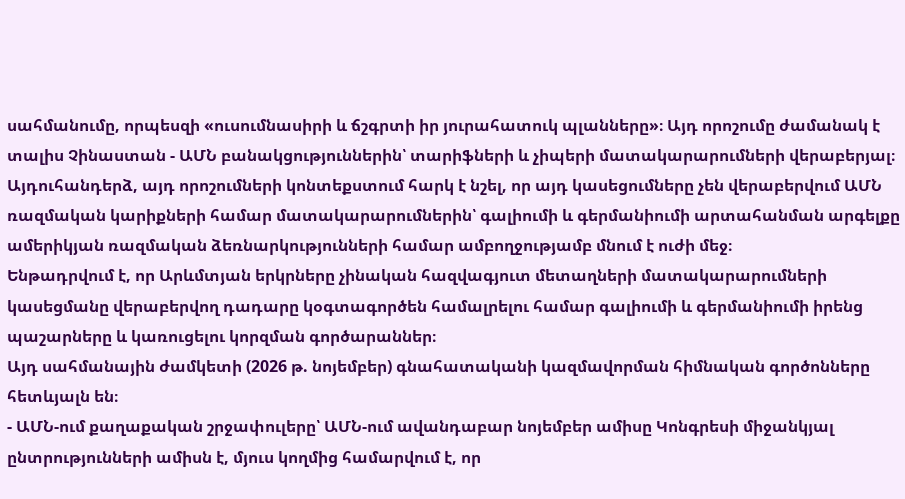սահմանումը, որպեսզի «ուսումնասիրի և ճշգրտի իր յուրահատուկ պլանները»։ Այդ որոշումը ժամանակ է տալիս Չինաստան - ԱՄՆ բանակցություններին՝ տարիֆների և չիպերի մատակարարումների վերաբերյալ։
Այդուհանդերձ, այդ որոշումների կոնտեքստում հարկ է նշել, որ այդ կասեցումները չեն վերաբերվում ԱՄՆ ռազմական կարիքների համար մատակարարումներին՝ գալիումի և գերմանիումի արտահանման արգելքը ամերիկյան ռազմական ձեռնարկությունների համար ամբողջությամբ մնում է ուժի մեջ։
Ենթադրվում է, որ Արևմտյան երկրները չինական հազվագյուտ մետաղների մատակարարումների կասեցմանը վերաբերվող դադարը կօգտագործեն համալրելու համար գալիումի և գերմանիումի իրենց պաշարները և կառուցելու կորզման գործարաններ։
Այդ սահմանային ժամկետի (2026 թ. նոյեմբեր) գնահատականի կազմավորման հիմնական գործոնները հետևյալն են։
- ԱՄՆ-ում քաղաքական շրջափուլերը՝ ԱՄՆ-ում ավանդաբար նոյեմբեր ամիսը Կոնգրեսի միջանկյալ ընտրությունների ամիսն է, մյուս կողմից համարվում է, որ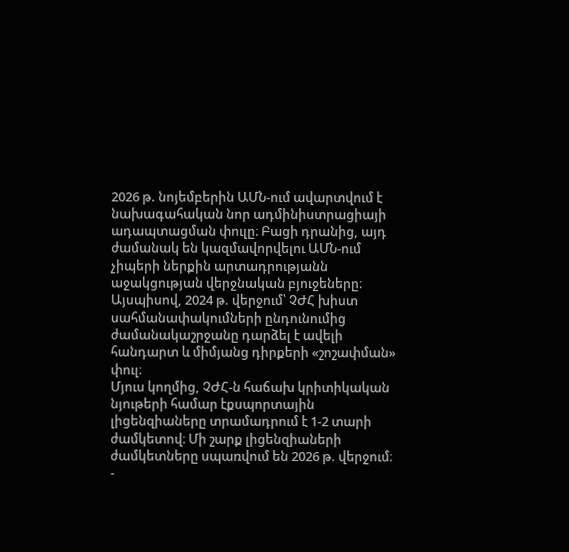2026 թ. նոյեմբերին ԱՄՆ-ում ավարտվում է նախագահական նոր ադմինիստրացիայի ադապտացման փուլը։ Բացի դրանից, այդ ժամանակ են կազմավորվելու ԱՄՆ-ում չիպերի ներքին արտադրությանն աջակցության վերջնական բյուջեները։ Այսպիսով, 2024 թ. վերջում՝ ՉԺՀ խիստ սահմանափակումների ընդունումից ժամանակաշրջանը դարձել է ավելի հանդարտ և միմյանց դիրքերի «շոշափման» փուլ։
Մյուս կողմից, ՉԺՀ-ն հաճախ կրիտիկական նյութերի համար էքսպորտային լիցենզիաները տրամադրում է 1-2 տարի ժամկետով։ Մի շարք լիցենզիաների ժամկետները սպառվում են 2026 թ. վերջում։
-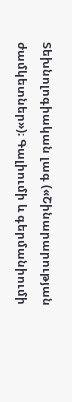Տեխնոլոգիական լագ («Շինարարության ժամկետներ»)։ Գալիումի և գերմանիումի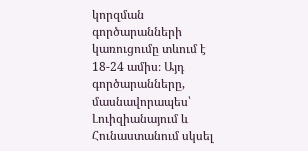կորզման գործարանների կառուցումը տևում է 18-24 ամիս։ Այդ գործարանները, մասնավորապես՝ Լուիզիանայում և Հունաստանում սկսել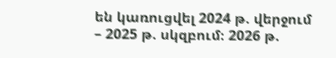են կառուցվել 2024 թ. վերջում – 2025 թ. սկզբում։ 2026 թ.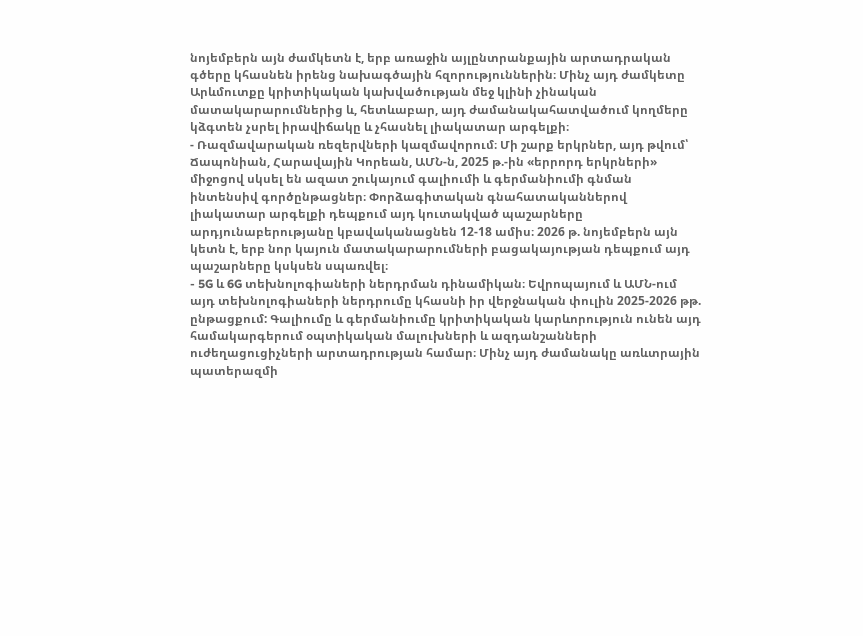նոյեմբերն այն ժամկետն է, երբ առաջին այլընտրանքային արտադրական գծերը կհասնեն իրենց նախագծային հզորություններին։ Մինչ այդ ժամկետը Արևմուտքը կրիտիկական կախվածության մեջ կլինի չինական մատակարարումներից և, հետևաբար, այդ ժամանակահատվածում կողմերը կձգտեն չսրել իրավիճակը և չհասնել լիակատար արգելքի։
- Ռազմավարական ռեզերվների կազմավորում։ Մի շարք երկրներ, այդ թվում՝ Ճապոնիան, Հարավային Կորեան, ԱՄՆ-ն, 2025 թ.-ին «երրորդ երկրների» միջոցով սկսել են ազատ շուկայում գալիումի և գերմանիումի գնման ինտենսիվ գործընթացներ։ Փորձագիտական գնահատականներով լիակատար արգելքի դեպքում այդ կուտակված պաշարները արդյունաբերությանը կբավականացնեն 12-18 ամիս։ 2026 թ. նոյեմբերն այն կետն է, երբ նոր կայուն մատակարարումների բացակայության դեպքում այդ պաշարները կսկսեն սպառվել։
- 5G և 6G տեխնոլոգիաների ներդրման դինամիկան։ Եվրոպայում և ԱՄՆ-ում այդ տեխնոլոգիաների ներդրումը կհասնի իր վերջնական փուլին 2025-2026 թթ. ընթացքում: Գալիումը և գերմանիումը կրիտիկական կարևորություն ունեն այդ համակարգերում օպտիկական մալուխների և ազդանշանների ուժեղացուցիչների արտադրության համար։ Մինչ այդ ժամանակը առևտրային պատերազմի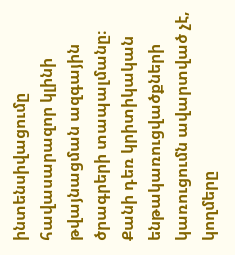ինտենսիվացումը հավասարազոր կլինի թվայնացման ազգային ծրագրերի տապալմանը։ Քանի դեռ կրիտիկական ենթակառուցվածքների կառուցումն ավարտված չէ, կողմերը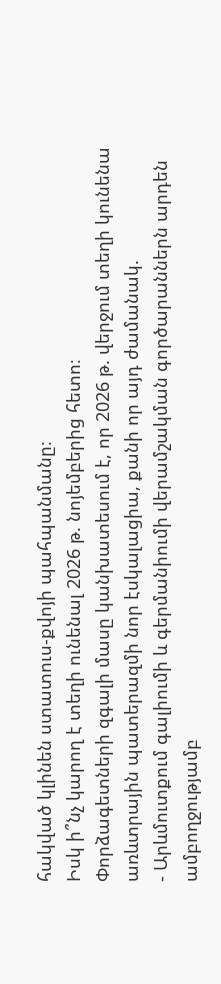հակված կլինեն ստատուս-քվոյի պահպանմանը։
Իսկ ի՞նչ կարող է տեղի ունենալ 2026 թ. նոյեմբերից հետո։
Փորձագետների զգալի մասը կանխատեսում է, որ 2026 թ. վերջում տեղի կունենա առևտրային պատերազմի նոր էսկալացիա, քանի որ այդ ժամանակ.
- Արևմուտքում գալիումի և գերմանիումի վերամշակման գործարաններն արդեն ամբողջությամբ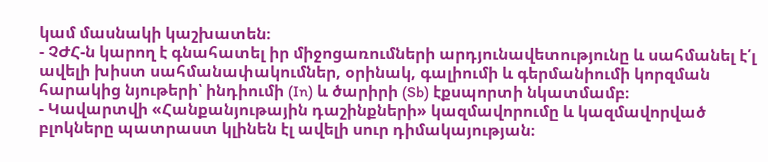կամ մասնակի կաշխատեն։
- ՉԺՀ-ն կարող է գնահատել իր միջոցառումների արդյունավետությունը և սահմանել է՛լ ավելի խիստ սահմանափակումներ, օրինակ, գալիումի և գերմանիումի կորզման հարակից նյութերի՝ ինդիումի (In) և ծարիրի (Sb) էքսպորտի նկատմամբ։
- Կավարտվի «Հանքանյութային դաշինքների» կազմավորումը և կազմավորված բլոկները պատրաստ կլինեն էլ ավելի սուր դիմակայության։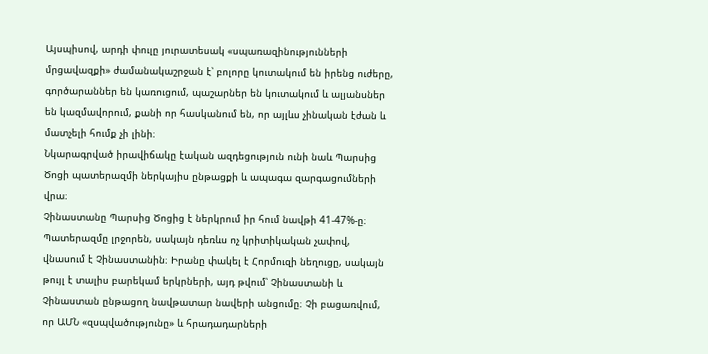Այսպիսով, արդի փուլը յուրատեսակ «սպառազինությունների մրցավազքի» ժամանակաշրջան է՝ բոլորը կուտակում են իրենց ուժերը, գործարաններ են կառուցում, պաշարներ են կուտակում և ալյանսներ են կազմավորում, քանի որ հասկանում են, որ այլևս չինական էժան և մատչելի հումք չի լինի։
Նկարագրված իրավիճակը էական ազդեցություն ունի նաև Պարսից Ծոցի պատերազմի ներկայիս ընթացքի և ապագա զարգացումների վրա։
Չինաստանը Պարսից Ծոցից է ներկրում իր հում նավթի 41-47%-ը։ Պատերազմը լրջորեն, սակայն դեռևս ոչ կրիտիկական չափով, վնասում է Չինաստանին։ Իրանը փակել է Հորմուզի նեղուցը, սակայն թույլ է տալիս բարեկամ երկրների, այդ թվում՝ Չինաստանի և Չինաստան ընթացող նավթատար նավերի անցումը։ Չի բացառվում, որ ԱՄՆ «զսպվածությունը» և հրադադարների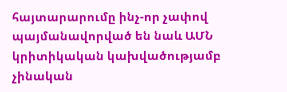հայտարարումը ինչ-որ չափով պայմանավորված են նաև ԱՄՆ կրիտիկական կախվածությամբ չինական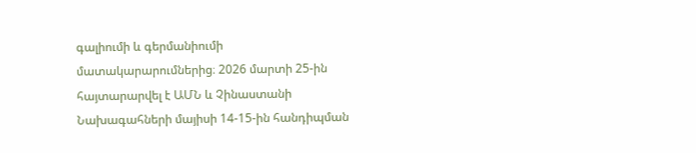գալիումի և գերմանիումի մատակարարումներից։ 2026 մարտի 25-ին հայտարարվել է ԱՄՆ և Չինաստանի Նախագահների մայիսի 14-15-ին հանդիպման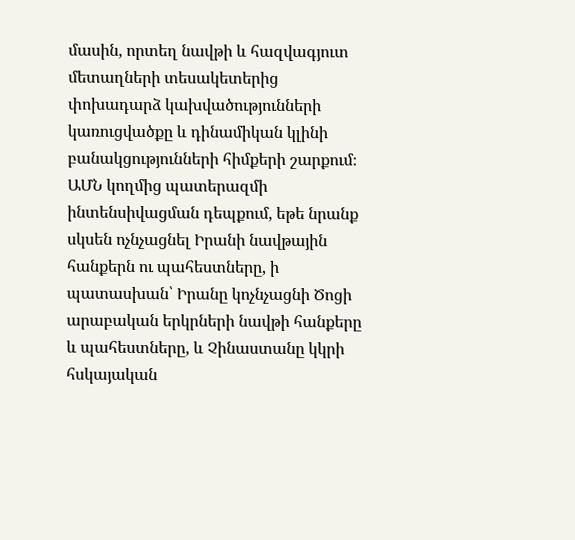մասին, որտեղ նավթի և հազվագյուտ մետաղների տեսակետերից փոխադարձ կախվածությունների կառուցվածքը և դինամիկան կլինի բանակցությունների հիմքերի շարքում։
ԱՄՆ կողմից պատերազմի ինտենսիվացման դեպքում, եթե նրանք սկսեն ոչնչացնել Իրանի նավթային հանքերն ու պահեստները, ի պատասխան՝ Իրանը կոչնչացնի Ծոցի արաբական երկրների նավթի հանքերը և պահեստները, և Չինաստանը կկրի հսկայական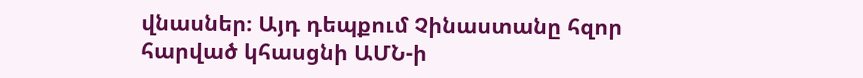վնասներ։ Այդ դեպքում Չինաստանը հզոր հարված կհասցնի ԱՄՆ-ի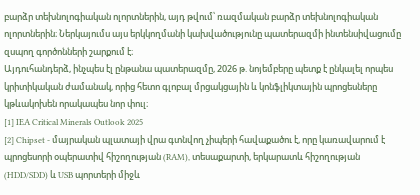բարձր տեխնոլոգիական ոլորտներին, այդ թվում՝ ռազմական բարձր տեխնոլոգիական ոլորտներին։ Ներկայումս այս երկկողմանի կախվածությունը պատերազմի ինտենսիվացումը զսպող գործոնների շարքում է։
Այդուհանդերձ, ինչպես էլ ընթանա պատերազմը, 2026 թ. նոյեմբերը պետք է ընկալել որպես կրիտիկական ժամանակ, որից հետո գլոբալ մրցակցային և կոնֆլիկտային պրոցեսները կթևակոխեն որակապես նոր փուլ։
[1] IEA Critical Minerals Outlook 2025
[2] Chipset - մայրական պլատայի վրա գտնվող չիպերի հավաքածու է, որը կառավարում է պրոցեսորի օպերատիվ հիշողության (RAM), տեսաքարտի, երկարատև հիշողության (HDD/SDD) և USB պորտերի միջև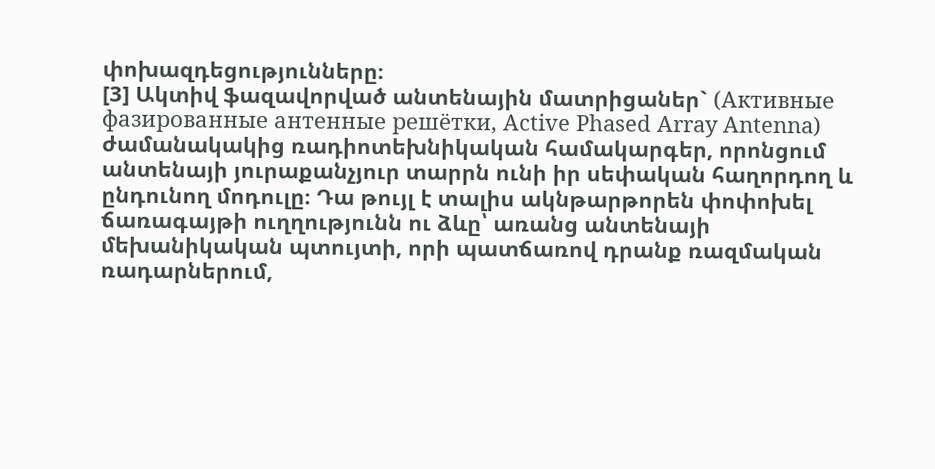փոխազդեցությունները։
[3] Ակտիվ ֆազավորված անտենային մատրիցաներ` (Активные фазированные антенные решётки, Active Phased Array Antenna) ժամանակակից ռադիոտեխնիկական համակարգեր, որոնցում անտենայի յուրաքանչյուր տարրն ունի իր սեփական հաղորդող և ընդունող մոդուլը։ Դա թույլ է տալիս ակնթարթորեն փոփոխել ճառագայթի ուղղությունն ու ձևը՝ առանց անտենայի մեխանիկական պտույտի, որի պատճառով դրանք ռազմական ռադարներում,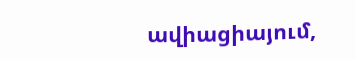ավիացիայում,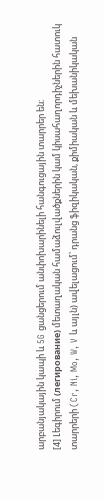արբանյակային կապի և 5G ցանցերում անփոխարինելի հանգուցային տարրեր են։
[4] Լեգիրում (легирование) մետաղական համաձուլվածքներին կամ կիսահաղորդիչներին հատուկ տարրերի (Cr, Ni, Mo, W, V և այլն) ավելացում՝ դրանց ֆիզիկական, քիմիական և մեխանիկական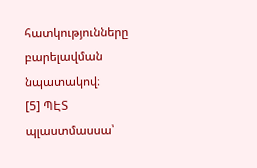հատկությունները բարելավման նպատակով։
[5] ՊԷՏ պլաստմասսա՝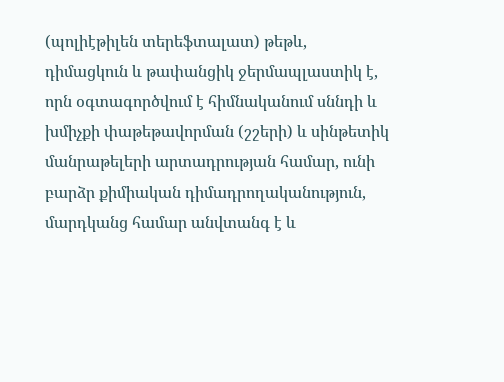(պոլիէթիլեն տերեֆտալատ) թեթև, դիմացկուն և թափանցիկ ջերմապլաստիկ է, որն օգտագործվում է հիմնականում սննդի և խմիչքի փաթեթավորման (շշերի) և սինթետիկ մանրաթելերի արտադրության համար, ունի բարձր քիմիական դիմադրողականություն, մարդկանց համար անվտանգ է և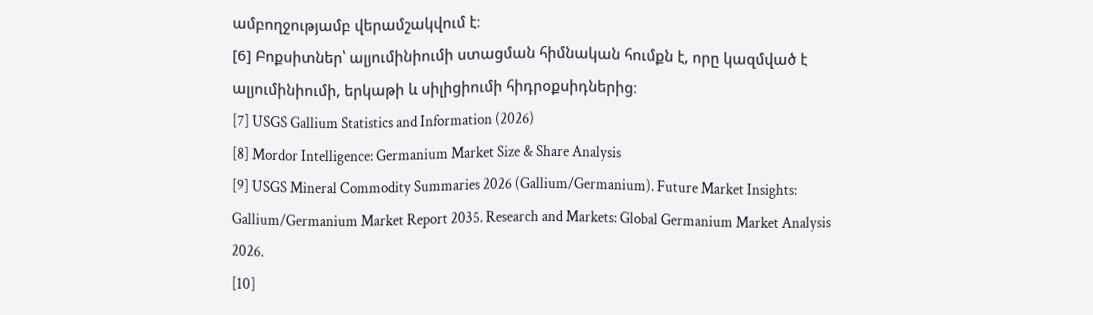ամբողջությամբ վերամշակվում է։
[6] Բոքսիտներ՝ ալյումինիումի ստացման հիմնական հումքն է, որը կազմված է ալյումինիումի, երկաթի և սիլիցիումի հիդրօքսիդներից։
[7] USGS Gallium Statistics and Information (2026)
[8] Mordor Intelligence: Germanium Market Size & Share Analysis
[9] USGS Mineral Commodity Summaries 2026 (Gallium/Germanium). Future Market Insights: Gallium/Germanium Market Report 2035. Research and Markets: Global Germanium Market Analysis 2026.
[10]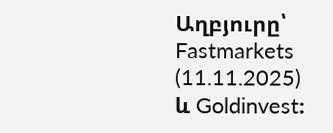Աղբյուրը՝ Fastmarkets (11.11.2025) և Goldinvest։